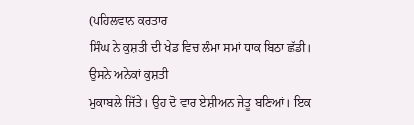(ਪਹਿਲਵਾਨ ਕਰਤਾਰ
ਸਿੰਘ ਨੇ ਕੁਸ਼ਤੀ ਦੀ ਖੇਡ ਵਿਚ ਲੰਮਾ ਸਮਾਂ ਧਾਕ ਬਿਠਾ ਛੱਡੀ। ਉਸਨੇ ਅਨੇਕਾਂ ਕੁਸ਼ਤੀ
ਮੁਕਾਬਲੇ ਜਿੱਤੇ। ਉਹ ਦੋ ਵਾਰ ਏਸ਼ੀਅਨ ਜੇਤੂ ਬਣਿਆਂ। ਇਕ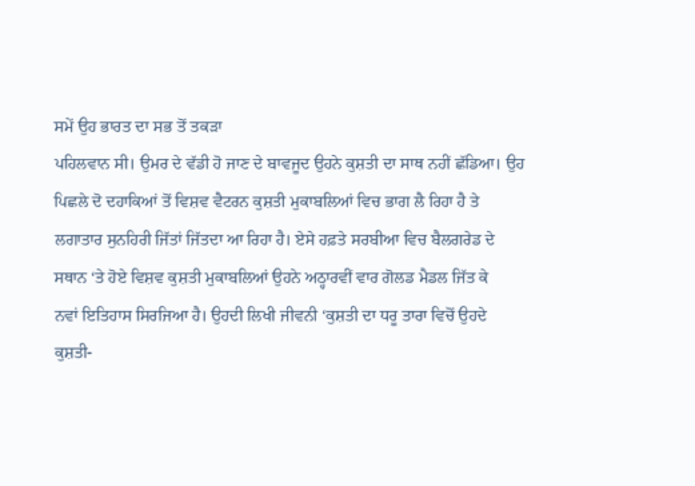ਸਮੇਂ ਉਹ ਭਾਰਤ ਦਾ ਸਭ ਤੋਂ ਤਕੜਾ
ਪਹਿਲਵਾਨ ਸੀ। ਉਮਰ ਦੇ ਵੱਡੀ ਹੋ ਜਾਣ ਦੇ ਬਾਵਜੂਦ ਉਹਨੇ ਕੁਸ਼ਤੀ ਦਾ ਸਾਥ ਨਹੀਂ ਛੱਡਿਆ। ਉਹ
ਪਿਛਲੇ ਦੋ ਦਹਾਕਿਆਂ ਤੋਂ ਵਿਸ਼ਵ ਵੈਟਰਨ ਕੁਸ਼ਤੀ ਮੁਕਾਬਲਿਆਂ ਵਿਚ ਭਾਗ ਲੈ ਰਿਹਾ ਹੈ ਤੇ
ਲਗਾਤਾਰ ਸੁਨਹਿਰੀ ਜਿੱਤਾਂ ਜਿੱਤਦਾ ਆ ਰਿਹਾ ਹੈ। ਏਸੇ ਹਫ਼ਤੇ ਸਰਬੀਆ ਵਿਚ ਬੈਲਗਰੇਡ ਦੇ
ਸਥਾਨ ‘ਤੇ ਹੋਏ ਵਿਸ਼ਵ ਕੁਸ਼ਤੀ ਮੁਕਾਬਲਿਆਂ ਉਹਨੇ ਅਠ੍ਹਾਰਵੀਂ ਵਾਰ ਗੋਲਡ ਮੈਡਲ ਜਿੱਤ ਕੇ
ਨਵਾਂ ਇਤਿਹਾਸ ਸਿਰਜਿਆ ਹੈ। ਉਹਦੀ ਲਿਖੀ ਜੀਵਨੀ ‘ਕੁਸ਼ਤੀ ਦਾ ਧਰੂ ਤਾਰਾ ਵਿਚੋਂ ਉਹਦੇ
ਕੁਸ਼ਤੀ-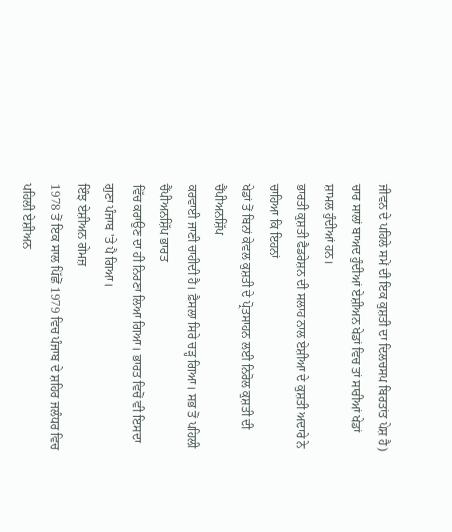ਜੀਵਨ ਦੇ ਪਹਿਲੇ ਸਮੇਂ ਦੀ ਇਕ ਕੁਸ਼ਤੀ ਦਾ ਦਿਲਚਸਪ ਬਿਰਤਾਂਤ ਪੇਸ਼ ਹੈ)
ਚਾਰ ਸਾਲਾਂ ਬਾਅਦ ਹੁੰਦੀਆਂ ਏਸ਼ੀਅਨ ਖੇਡਾਂ ਵਿਚ ਤਾਂ ਸਾਰੀਆਂ ਖੇਡਾਂ ਸ਼ਾਮਲ ਹੁੰਦੀਆਂ ਹਨ।
ਭਾਰਤੀ ਕੁਸ਼ਤੀ ਫੈਡਰੇਸ਼ਨ ਦੀ ਸਲਾਹ ਨਾਲ ਏਸ਼ੀਆ ਦੇ ਕੁਸ਼ਤੀ ਅਦਾਰੇ ਨੇ ਚਾਹਿਆ ਕਿ ਇਹਨਾਂ
ਖੇਡਾਂ ਤੋਂ ਬਿਨਾਂ ਕੇਵਲ ਕੁਸ਼ਤੀ ਦੇ ਪ੍ਰੋਤਸਾਹਨ ਲਈ ਨਿਰੋਲ ਕੁਸ਼ਤੀ ਦੀ ਚੈਂਪੀਅਨਸ਼ਿੱਪ
ਕਰਵਾਈ ਜਾਣੀ ਚਾਹੀਦੀ ਹੈ। ਫ਼ੈਸਲਾ ਸਿਰੇ ਚੜ੍ਹ ਗਿਆ। ਸਭ ਤੋਂ ਪਹਿਲੀ ਚੈਂਪੀਅਨਸ਼ਿੱਪ ਭਾਰਤ
ਵਿੱਚ ਕਰਾਉਣ ਦਾ ਹੀ ਨਿਰਣਾ ਲਿਆ ਗਿਆ। ਭਾਰਤ ਵਿਚੋਂ ਵੀ ਇਸਦਾ ਗੁਣਾ ਪੰਜਾਬ 'ਤੇ ਪੈ ਗਿਆ।
ਇੰਝ ਏਸ਼ੀਅਨ ਗੇਮਜ਼
1978 ਤੋਂ ਇਕ ਸਾਲ ਪਿੱਛੋਂ 1979 ਵਿਚ ਪੰਜਾਬ ਦੇ ਸ਼ਹਿਰ ਜਲੰਧਰ ਵਿਚ ਪਹਿਲੀ ਏਸ਼ੀਅਨ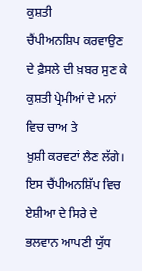ਕੁਸ਼ਤੀ
ਚੈਂਪੀਅਨਸ਼ਿਪ ਕਰਵਾਉਣ ਦੇ ਫ਼ੈਸਲੇ ਦੀ ਖ਼ਬਰ ਸੁਣ ਕੇ ਕੁਸ਼ਤੀ ਪ੍ਰੇਮੀਆਂ ਦੇ ਮਨਾਂ ਵਿਚ ਚਾਅ ਤੇ
ਖ਼ੁਸ਼ੀ ਕਰਵਟਾਂ ਲੈਣ ਲੱਗੇ।
ਇਸ ਚੈਂਪੀਅਨਸ਼ਿੱਪ ਵਿਚ ਏਸ਼ੀਆ ਦੇ ਸਿਰੇ ਦੇ ਭਲਵਾਨ ਆਪਣੀ ਯੁੱਧ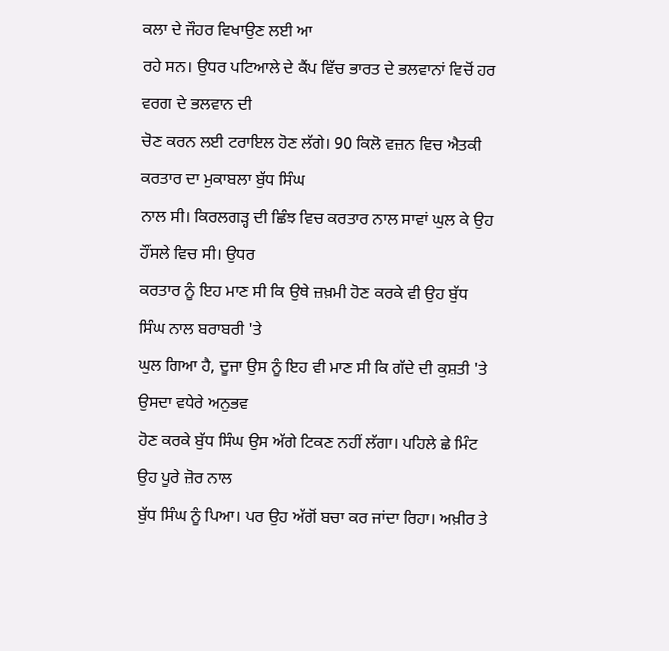ਕਲਾ ਦੇ ਜੌਹਰ ਵਿਖਾਉਣ ਲਈ ਆ
ਰਹੇ ਸਨ। ਉਧਰ ਪਟਿਆਲੇ ਦੇ ਕੈਂਪ ਵਿੱਚ ਭਾਰਤ ਦੇ ਭਲਵਾਨਾਂ ਵਿਚੋਂ ਹਰ ਵਰਗ ਦੇ ਭਲਵਾਨ ਦੀ
ਚੋਣ ਕਰਨ ਲਈ ਟਰਾਇਲ ਹੋਣ ਲੱਗੇ। 90 ਕਿਲੋ ਵਜ਼ਨ ਵਿਚ ਐਤਕੀ ਕਰਤਾਰ ਦਾ ਮੁਕਾਬਲਾ ਬੁੱਧ ਸਿੰਘ
ਨਾਲ ਸੀ। ਕਿਰਲਗੜ੍ਹ ਦੀ ਛਿੰਝ ਵਿਚ ਕਰਤਾਰ ਨਾਲ ਸਾਵਾਂ ਘੁਲ ਕੇ ਉਹ ਹੌਂਸਲੇ ਵਿਚ ਸੀ। ਉਧਰ
ਕਰਤਾਰ ਨੂੰ ਇਹ ਮਾਣ ਸੀ ਕਿ ਉਥੇ ਜ਼ਖ਼ਮੀ ਹੋਣ ਕਰਕੇ ਵੀ ਉਹ ਬੁੱਧ ਸਿੰਘ ਨਾਲ ਬਰਾਬਰੀ 'ਤੇ
ਘੁਲ ਗਿਆ ਹੈ, ਦੂਜਾ ਉਸ ਨੂੰ ਇਹ ਵੀ ਮਾਣ ਸੀ ਕਿ ਗੱਦੇ ਦੀ ਕੁਸ਼ਤੀ 'ਤੇ ਉਸਦਾ ਵਧੇਰੇ ਅਨੁਭਵ
ਹੋਣ ਕਰਕੇ ਬੁੱਧ ਸਿੰਘ ਉਸ ਅੱਗੇ ਟਿਕਣ ਨਹੀਂ ਲੱਗਾ। ਪਹਿਲੇ ਛੇ ਮਿੰਟ ਉਹ ਪੂਰੇ ਜ਼ੋਰ ਨਾਲ
ਬੁੱਧ ਸਿੰਘ ਨੂੰ ਪਿਆ। ਪਰ ਉਹ ਅੱਗੋਂ ਬਚਾ ਕਰ ਜਾਂਦਾ ਰਿਹਾ। ਅਖ਼ੀਰ ਤੇ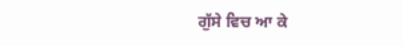ਗੁੱਸੇ ਵਿਚ ਆ ਕੇ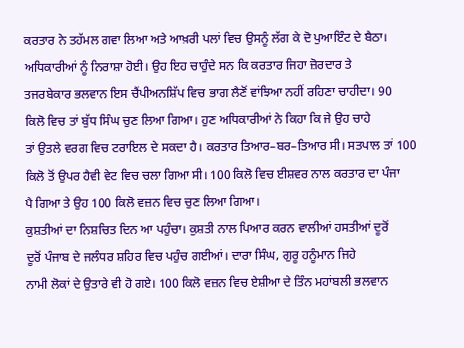ਕਰਤਾਰ ਨੇ ਤਹੱਮਲ ਗਵਾ ਲਿਆ ਅਤੇ ਆਖ਼ਰੀ ਪਲਾਂ ਵਿਚ ਉਸਨੂੰ ਲੱਗ ਕੇ ਦੋ ਪੁਆਇੰਟ ਦੇ ਬੈਠਾ।
ਅਧਿਕਾਰੀਆਂ ਨੂੰ ਨਿਰਾਸ਼ਾ ਹੋਈ। ਉਹ ਇਹ ਚਾਹੁੰਦੇ ਸਨ ਕਿ ਕਰਤਾਰ ਜਿਹਾ ਜ਼ੋਰਦਾਰ ਤੇ
ਤਜਰਬੇਕਾਰ ਭਲਵਾਨ ਇਸ ਚੈਂਪੀਅਨਸ਼ਿੱਪ ਵਿਚ ਭਾਗ ਲੈਣੋਂ ਵਾਂਝਿਆ ਨਹੀਂ ਰਹਿਣਾ ਚਾਹੀਦਾ। 90
ਕਿਲੋ ਵਿਚ ਤਾਂ ਬੁੱਧ ਸਿੰਘ ਚੁਣ ਲਿਆ ਗਿਆ। ਹੁਣ ਅਧਿਕਾਰੀਆਂ ਨੇ ਕਿਹਾ ਕਿ ਜੇ ਉਹ ਚਾਹੇ
ਤਾਂ ਉਤਲੇ ਵਰਗ ਵਿਚ ਟਰਾਇਲ ਦੇ ਸਕਦਾ ਹੈ। ਕਰਤਾਰ ਤਿਆਰ–ਬਰ–ਤਿਆਰ ਸੀ। ਸਤਪਾਲ ਤਾਂ 100
ਕਿਲੋ ਤੋਂ ਉਪਰ ਹੈਵੀ ਵੇਟ ਵਿਚ ਚਲਾ ਗਿਆ ਸੀ। 100 ਕਿਲੋ ਵਿਚ ਈਸ਼ਵਰ ਨਾਲ ਕਰਤਾਰ ਦਾ ਪੰਜਾ
ਪੈ ਗਿਆ ਤੇ ਉਹ 100 ਕਿਲੋ ਵਜ਼ਨ ਵਿਚ ਚੁਣ ਲਿਆ ਗਿਆ।
ਕੁਸ਼ਤੀਆਂ ਦਾ ਨਿਸ਼ਚਿਤ ਦਿਨ ਆ ਪਹੁੰਚਾ। ਕੁਸ਼ਤੀ ਨਾਲ ਪਿਆਰ ਕਰਨ ਵਾਲੀਆਂ ਹਸਤੀਆਂ ਦੂਰੋਂ
ਦੂਰੋਂ ਪੰਜਾਬ ਦੇ ਜਲੰਧਰ ਸ਼ਹਿਰ ਵਿਚ ਪਹੁੰਚ ਗਈਆਂ। ਦਾਰਾ ਸਿੰਘ, ਗੁਰੂ ਹਨੂੰਮਾਨ ਜਿਹੇ
ਨਾਮੀ ਲੋਕਾਂ ਦੇ ਉਤਾਰੇ ਵੀ ਹੋ ਗਏ। 100 ਕਿਲੋ ਵਜ਼ਨ ਵਿਚ ਏਸ਼ੀਆ ਦੇ ਤਿੰਨ ਮਹਾਂਬਲੀ ਭਲਵਾਨ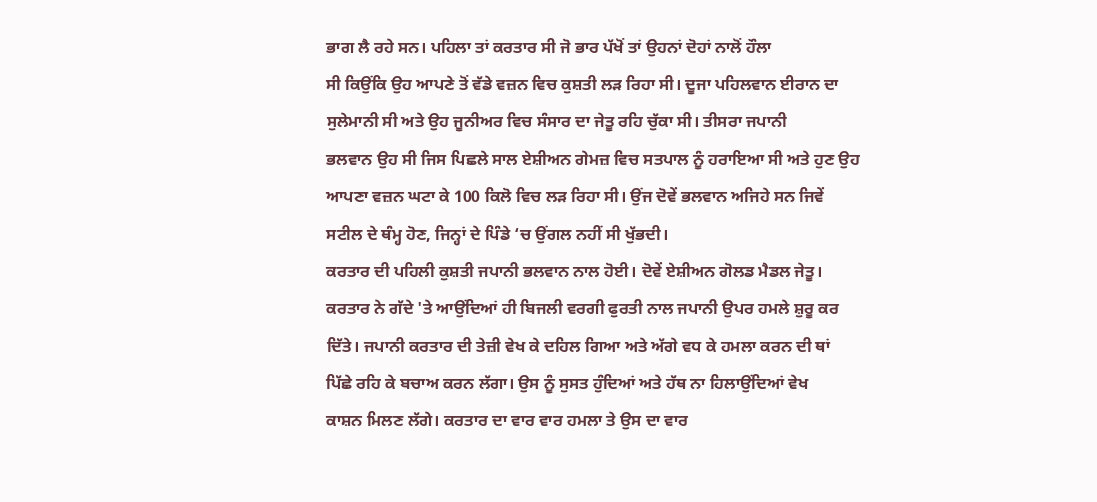ਭਾਗ ਲੈ ਰਹੇ ਸਨ। ਪਹਿਲਾ ਤਾਂ ਕਰਤਾਰ ਸੀ ਜੋ ਭਾਰ ਪੱਖੋਂ ਤਾਂ ਉਹਨਾਂ ਦੋਹਾਂ ਨਾਲੋਂ ਹੌਲਾ
ਸੀ ਕਿਉਂਕਿ ਉਹ ਆਪਣੇ ਤੋਂ ਵੱਡੇ ਵਜ਼ਨ ਵਿਚ ਕੁਸ਼ਤੀ ਲੜ ਰਿਹਾ ਸੀ। ਦੂਜਾ ਪਹਿਲਵਾਨ ਈਰਾਨ ਦਾ
ਸੁਲੇਮਾਨੀ ਸੀ ਅਤੇ ਉਹ ਜੂਨੀਅਰ ਵਿਚ ਸੰਸਾਰ ਦਾ ਜੇਤੂ ਰਹਿ ਚੁੱਕਾ ਸੀ। ਤੀਸਰਾ ਜਪਾਨੀ
ਭਲਵਾਨ ਉਹ ਸੀ ਜਿਸ ਪਿਛਲੇ ਸਾਲ ਏਸ਼ੀਅਨ ਗੇਮਜ਼ ਵਿਚ ਸਤਪਾਲ ਨੂੰ ਹਰਾਇਆ ਸੀ ਅਤੇ ਹੁਣ ਉਹ
ਆਪਣਾ ਵਜ਼ਨ ਘਟਾ ਕੇ 100 ਕਿਲੋ ਵਿਚ ਲੜ ਰਿਹਾ ਸੀ। ਉਂਜ ਦੋਵੇਂ ਭਲਵਾਨ ਅਜਿਹੇ ਸਨ ਜਿਵੇਂ
ਸਟੀਲ ਦੇ ਥੰਮ੍ਹ ਹੋਣ, ਜਿਨ੍ਹਾਂ ਦੇ ਪਿੰਡੇ ‘ਚ ਉਂਗਲ ਨਹੀਂ ਸੀ ਖੁੱਭਦੀ।
ਕਰਤਾਰ ਦੀ ਪਹਿਲੀ ਕੁਸ਼ਤੀ ਜਪਾਨੀ ਭਲਵਾਨ ਨਾਲ ਹੋਈ। ਦੋਵੇਂ ਏਸ਼ੀਅਨ ਗੋਲਡ ਮੈਡਲ ਜੇਤੂ।
ਕਰਤਾਰ ਨੇ ਗੱਦੇ 'ਤੇ ਆਉਂਦਿਆਂ ਹੀ ਬਿਜਲੀ ਵਰਗੀ ਫੁਰਤੀ ਨਾਲ ਜਪਾਨੀ ਉਪਰ ਹਮਲੇ ਸ਼ੁਰੂ ਕਰ
ਦਿੱਤੇ। ਜਪਾਨੀ ਕਰਤਾਰ ਦੀ ਤੇਜ਼ੀ ਵੇਖ ਕੇ ਦਹਿਲ ਗਿਆ ਅਤੇ ਅੱਗੇ ਵਧ ਕੇ ਹਮਲਾ ਕਰਨ ਦੀ ਥਾਂ
ਪਿੱਛੇ ਰਹਿ ਕੇ ਬਚਾਅ ਕਰਨ ਲੱਗਾ। ਉਸ ਨੂੰ ਸੁਸਤ ਹੁੰਦਿਆਂ ਅਤੇ ਹੱਥ ਨਾ ਹਿਲਾਉਂਦਿਆਂ ਵੇਖ
ਕਾਸ਼ਨ ਮਿਲਣ ਲੱਗੇ। ਕਰਤਾਰ ਦਾ ਵਾਰ ਵਾਰ ਹਮਲਾ ਤੇ ਉਸ ਦਾ ਵਾਰ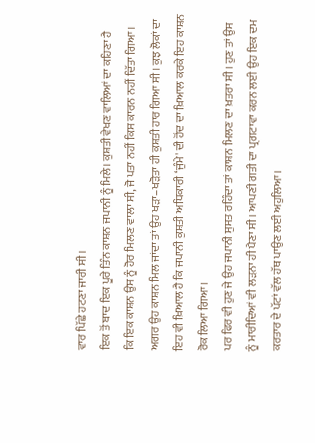ਵਾਰ ਪਿੱਛੇ ਹਟਣਾ ਜਾਰੀ ਸੀ।
ਇਕ ਤੋਂ ਬਾਦ ਇਕ ਪੂਰੇ ਤਿੰਨ ਕਾਸ਼ਨ ਜਪਾਨੀ ਨੂੰ ਮਿਲੇ। ਕੁਸ਼ਤੀ ਵੇਖਣ ਵਾਲਿਆਂ ਦਾ ਕਹਿਣਾ ਹੈ
ਕਿ ਇਕ ਕਾਸ਼ਨ ਉਸ ਨੂੰ ਹੋਰ ਮਿਲਣ ਵਾਲਾ ਸੀ, ਜੋ ਪਤਾ ਨਹੀਂ ਕਿਸ ਕਾਰਨ ਨਹੀਂ ਦਿੱਤਾ ਗਿਆ।
ਅਗਰ ਉਹ ਕਾਸ਼ਨ ਮਿਲ ਜਾਂਦਾ ਤਾਂ ਉਹ ਖੜਾ–ਖੜੋਤਾ ਹੀ ਕੁਸ਼ਤੀ ਹਾਰ ਗਿਆ ਸੀ। ਕੁਝ ਲੋਕਾਂ ਦਾ
ਇਹ ਵੀ ਖ਼ਿਆਲ ਹੈ ਕਿ ਜਪਾਨੀ ਕੁਸ਼ਤੀ ਅਧਿਕਾਰੀ ‘ਜੁੰਮੇ' ਦੀ ਹੋਂਦ ਦਾ ਖ਼ਿਆਲ ਕਰਕੇ ਇਹ ਕਾਸ਼ਨ
ਰੋਕ ਲਿਆ ਗਿਆ।
ਪਰ ਫਿਰ ਵੀ ਹੁਣ ਜੇ ਉਹ ਜਪਾਨੀ ਸੁਸਤ ਰਹਿੰਦਾ ਤਾਂ ਕਾਸ਼ਨ ਮਿਲਣ ਦਾ ਖ਼ਤਰਾ ਸੀ। ਹੁਣ ਤਾਂ ਉਸ
ਨੂੰ ਮਾਰੀਦਿਆਂ ਵੀ ਲੜਨਾ ਹੀ ਪੈਣਾ ਸੀ। ਆਪਣੀ ਗਤੀ ਦਾ ਪ੍ਰਗਟਾਵਾ ਕਰਨ ਲਈ ਉਹ ਇਕ ਦਮ
ਕਰਤਾਰ ਦੇ ਪੱਟਾਂ ਵੱਲ ਹੱਥ ਪਾਉਣ ਲਈ ਅਹੁਲਿਆ।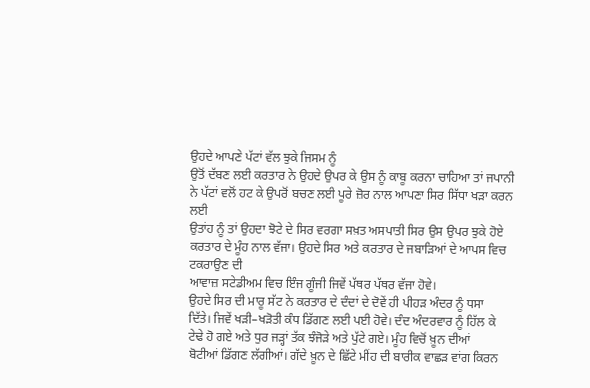ਉਹਦੇ ਆਪਣੇ ਪੱਟਾਂ ਵੱਲ ਝੁਕੇ ਜਿਸਮ ਨੂੰ
ਉਤੋਂ ਦੱਬਣ ਲਈ ਕਰਤਾਰ ਨੇ ਉਹਦੇ ਉਪਰ ਕੇ ਉਸ ਨੂੰ ਕਾਬੂ ਕਰਨਾ ਚਾਹਿਆ ਤਾਂ ਜਪਾਨੀ
ਨੇ ਪੱਟਾਂ ਵਲੋਂ ਹਟ ਕੇ ਉਪਰੋਂ ਬਚਣ ਲਈ ਪੂਰੇ ਜ਼ੋਰ ਨਾਲ ਆਪਣਾ ਸਿਰ ਸਿੱਧਾ ਖੜਾ ਕਰਨ ਲਈ
ਉਤਾਂਹ ਨੂੰ ਤਾਂ ਉਹਦਾ ਝੋਟੇ ਦੇ ਸਿਰ ਵਰਗਾ ਸਖ਼ਤ ਅਸਪਾਤੀ ਸਿਰ ਉਸ ਉਪਰ ਝੁਕੇ ਹੋਏ
ਕਰਤਾਰ ਦੇ ਮੂੰਹ ਨਾਲ ਵੱਜਾ। ਉਹਦੇ ਸਿਰ ਅਤੇ ਕਰਤਾਰ ਦੇ ਜਬਾੜਿਆਂ ਦੇ ਆਪਸ ਵਿਚ ਟਕਰਾਉਣ ਦੀ
ਆਵਾਜ਼ ਸਟੇਡੀਅਮ ਵਿਚ ਇੰਜ ਗੂੰਜੀ ਜਿਵੇਂ ਪੱਥਰ ਪੱਥਰ ਵੱਜਾ ਹੋਵੇ।
ਉਹਦੇ ਸਿਰ ਦੀ ਮਾਰੂ ਸੱਟ ਨੇ ਕਰਤਾਰ ਦੇ ਦੰਦਾਂ ਦੇ ਦੋਵੇਂ ਹੀ ਪੀਹੜ ਅੰਦਰ ਨੂੰ ਧਸਾ
ਦਿੱਤੇ। ਜਿਵੇਂ ਖੜੀ–ਖੜੋਤੀ ਕੰਧ ਡਿੱਗਣ ਲਈ ਪਈ ਹੋਵੇ। ਦੰਦ ਅੰਦਰਵਾਰ ਨੂੰ ਹਿੱਲ ਕੇ
ਟੇਢੇ ਹੋ ਗਏ ਅਤੇ ਧੁਰ ਜੜ੍ਹਾਂ ਤੱਕ ਝੰਜੋੜੇ ਅਤੇ ਪੁੱਟੇ ਗਏ। ਮੂੰਹ ਵਿਚੋਂ ਖ਼ੂਨ ਦੀਆਂ
ਬੋਟੀਆਂ ਡਿੱਗਣ ਲੱਗੀਆਂ। ਗੱਦੇ ਖ਼ੂਨ ਦੇ ਛਿੱਟੇ ਮੀਂਹ ਦੀ ਬਾਰੀਕ ਵਾਛੜ ਵਾਂਗ ਕਿਰਨ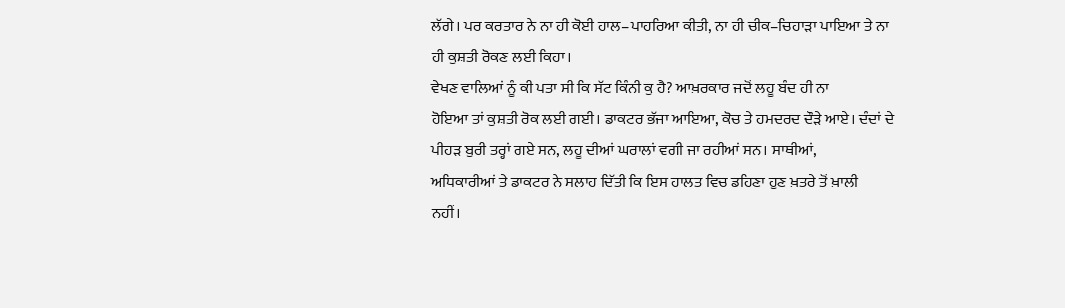ਲੱਗੇ। ਪਰ ਕਰਤਾਰ ਨੇ ਨਾ ਹੀ ਕੋਈ ਹਾਲ–ਪਾਹਰਿਆ ਕੀਤੀ, ਨਾ ਹੀ ਚੀਕ–ਚਿਹਾੜਾ ਪਾਇਆ ਤੇ ਨਾ
ਹੀ ਕੁਸ਼ਤੀ ਰੋਕਣ ਲਈ ਕਿਹਾ।
ਵੇਖਣ ਵਾਲਿਆਂ ਨੂੰ ਕੀ ਪਤਾ ਸੀ ਕਿ ਸੱਟ ਕਿੰਨੀ ਕੁ ਹੈ? ਆਖ਼ਰਕਾਰ ਜਦੋਂ ਲਹੂ ਬੰਦ ਹੀ ਨਾ
ਹੋਇਆ ਤਾਂ ਕੁਸ਼ਤੀ ਰੋਕ ਲਈ ਗਈ। ਡਾਕਟਰ ਭੱਜਾ ਆਇਆ, ਕੋਚ ਤੇ ਹਮਦਰਦ ਦੌੜੇ ਆਏ। ਦੰਦਾਂ ਦੇ
ਪੀਹੜ ਬੁਰੀ ਤਰ੍ਹਾਂ ਗਏ ਸਨ, ਲਹੂ ਦੀਆਂ ਘਰਾਲਾਂ ਵਗੀ ਜਾ ਰਹੀਆਂ ਸਨ। ਸਾਥੀਆਂ,
ਅਧਿਕਾਰੀਆਂ ਤੇ ਡਾਕਟਰ ਨੇ ਸਲਾਹ ਦਿੱਤੀ ਕਿ ਇਸ ਹਾਲਤ ਵਿਚ ਡਹਿਣਾ ਹੁਣ ਖ਼ਤਰੇ ਤੋਂ ਖ਼ਾਲੀ
ਨਹੀਂ।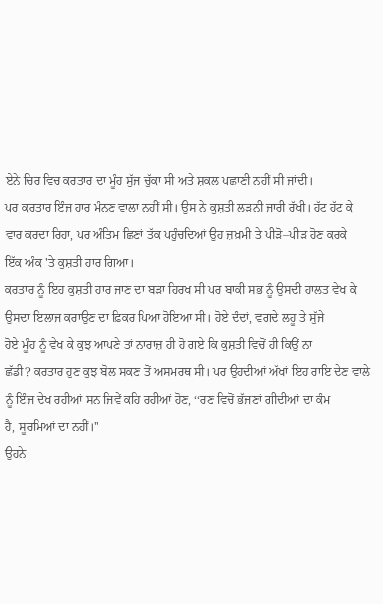ਏਨੇ ਚਿਰ ਵਿਚ ਕਰਤਾਰ ਦਾ ਮੂੰਹ ਸੁੱਜ ਚੁੱਕਾ ਸੀ ਅਤੇ ਸ਼ਕਲ ਪਛਾਣੀ ਨਹੀਂ ਸੀ ਜਾਂਦੀ।
ਪਰ ਕਰਤਾਰ ਇੰਜ ਹਾਰ ਮੰਨਣ ਵਾਲਾ ਨਹੀਂ ਸੀ। ਉਸ ਨੇ ਕੁਸ਼ਤੀ ਲੜਨੀ ਜਾਰੀ ਰੱਖੀ। ਹੱਟ ਹੱਟ ਕੇ
ਵਾਰ ਕਰਦਾ ਰਿਹਾ, ਪਰ ਅੰਤਿਮ ਛਿਣਾਂ ਤੱਕ ਪਹੁੰਚਦਿਆਂ ਉਹ ਜ਼ਖ਼ਮੀ ਤੇ ਪੀੜੋ–ਪੀੜ ਹੋਣ ਕਰਕੇ
ਇੱਕ ਅੰਕ 'ਤੇ ਕੁਸ਼ਤੀ ਹਾਰ ਗਿਆ।
ਕਰਤਾਰ ਨੂੰ ਇਹ ਕੁਸ਼ਤੀ ਹਾਰ ਜਾਣ ਦਾ ਬੜਾ ਹਿਰਖ ਸੀ ਪਰ ਬਾਕੀ ਸਭ ਨੂੰ ਉਸਦੀ ਹਾਲਤ ਵੇਖ ਕੇ
ਉਸਦਾ ਇਲਾਜ ਕਰਾਉਣ ਦਾ ਫ਼ਿਕਰ ਪਿਆ ਹੋਇਆ ਸੀ। ਹੋਏ ਦੰਦਾਂ, ਵਗਦੇ ਲਹੂ ਤੇ ਸੁੱਜੇ
ਹੋਏ ਮੂੰਹ ਨੂੰ ਵੇਖ ਕੇ ਕੁਝ ਆਪਣੇ ਤਾਂ ਨਾਰਾਜ਼ ਹੀ ਹੋ ਗਏ ਕਿ ਕੁਸ਼ਤੀ ਵਿਚੋਂ ਹੀ ਕਿਉਂ ਨਾ
ਛੱਡੀ? ਕਰਤਾਰ ਹੁਣ ਕੁਝ ਬੋਲ ਸਕਣ ਤੋਂ ਅਸਮਰਥ ਸੀ। ਪਰ ਉਹਦੀਆਂ ਅੱਖਾਂ ਇਹ ਰਾਇ ਦੇਣ ਵਾਲੇ
ਨੂੰ ਇੰਜ ਦੇਖ ਰਹੀਆਂ ਸਨ ਜਿਵੇਂ ਕਹਿ ਰਹੀਆਂ ਹੋਣ, ‘‘ਰਣ ਵਿਚੋਂ ਭੱਜਣਾਂ ਗੀਦੀਆਂ ਦਾ ਕੰਮ
ਹੈ, ਸੂਰਮਿਆਂ ਦਾ ਨਹੀਂ।''
ਉਹਨੇ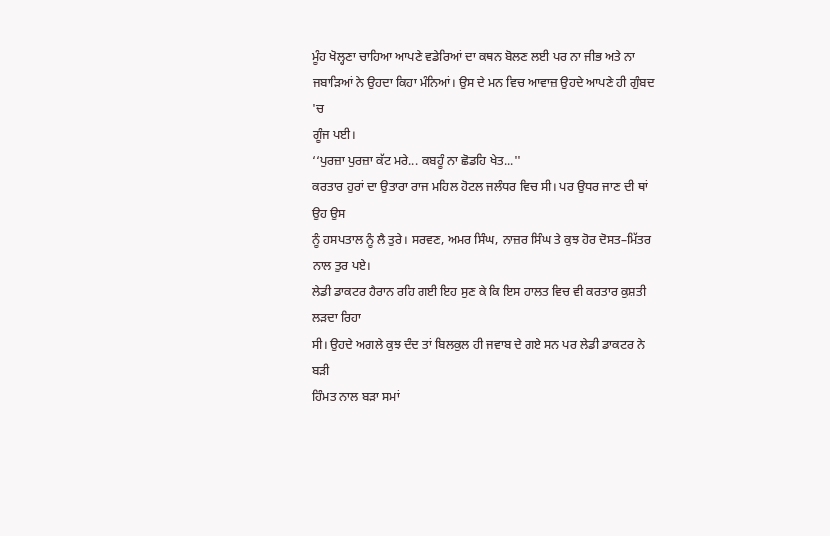ਮੂੰਹ ਖੋਲ੍ਹਣਾ ਚਾਹਿਆ ਆਪਣੇ ਵਡੇਰਿਆਂ ਦਾ ਕਥਨ ਬੋਲਣ ਲਈ ਪਰ ਨਾ ਜੀਭ ਅਤੇ ਨਾ
ਜਬਾੜਿਆਂ ਨੇ ਉਹਦਾ ਕਿਹਾ ਮੰਨਿਆਂ। ਉਸ ਦੇ ਮਨ ਵਿਚ ਆਵਾਜ਼ ਉਹਦੇ ਆਪਣੇ ਹੀ ਗੁੰਬਦ 'ਚ
ਗੂੰਜ ਪਈ।
‘‘ਪੁਰਜ਼ਾ ਪੁਰਜ਼ਾ ਕੱਟ ਮਰੇ... ਕਬਹੂੰ ਨਾ ਛੋਡਹਿ ਖੇਤ...''
ਕਰਤਾਰ ਹੁਰਾਂ ਦਾ ਉਤਾਰਾ ਰਾਜ ਮਹਿਲ ਹੋਟਲ ਜਲੰਧਰ ਵਿਚ ਸੀ। ਪਰ ਉਧਰ ਜਾਣ ਦੀ ਥਾਂ ਉਹ ਉਸ
ਨੂੰ ਹਸਪਤਾਲ ਨੂੰ ਲੈ ਤੁਰੇ। ਸਰਵਣ, ਅਮਰ ਸਿੰਘ, ਨਾਜ਼ਰ ਸਿੰਘ ਤੇ ਕੁਝ ਹੋਰ ਦੋਸਤ–ਮਿੱਤਰ
ਨਾਲ ਤੁਰ ਪਏ।
ਲੇਡੀ ਡਾਕਟਰ ਹੈਰਾਨ ਰਹਿ ਗਈ ਇਹ ਸੁਣ ਕੇ ਕਿ ਇਸ ਹਾਲਤ ਵਿਚ ਵੀ ਕਰਤਾਰ ਕੁਸ਼ਤੀ ਲੜਦਾ ਰਿਹਾ
ਸੀ। ਉਹਦੇ ਅਗਲੇ ਕੁਝ ਦੰਦ ਤਾਂ ਬਿਲਕੁਲ ਹੀ ਜਵਾਬ ਦੇ ਗਏ ਸਨ ਪਰ ਲੇਡੀ ਡਾਕਟਰ ਨੇ ਬੜੀ
ਹਿੰਮਤ ਨਾਲ ਬੜਾ ਸਮਾਂ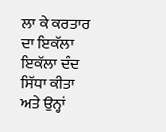ਲਾ ਕੇ ਕਰਤਾਰ ਦਾ ਇਕੱਲਾ ਇਕੱਲਾ ਦੰਦ ਸਿੱਧਾ ਕੀਤਾ ਅਤੇ ਉਨ੍ਹਾਂ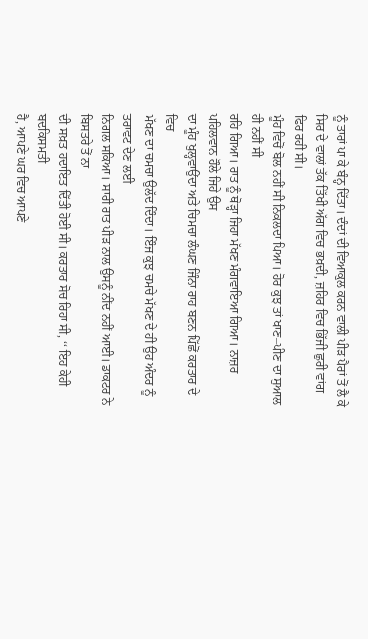ਨੂੰ ਤਾਰਾਂ ਪਾ ਕੇ ਬੰਨ੍ਹ ਦਿੱਤਾ। ਦੰਦਾਂ ਦੀ ਵਿਆਕੁਲ ਕਰਨ ਵਾਲੀ ਪੀੜ ਪੈਰਾਂ ਤੋਂ ਲੈ ਕੇ
ਸਿਰ ਦੇ ਵਾਲਾਂ ਤੱਕ ਤਿੱਖੀ ਅੱਗ ਵਿਚ ਭਖ਼ਦੀ, ਜ਼ਹਿਰ ਵਿਚ ਭਿੱਜੀ ਛੁਰੀ ਵਾਂਗ ਫਿਰ ਰਹੀ ਸੀ।
ਮੂੰਹ ਵਿਚੋਂ ਬੋਲ ਨਹੀਂ ਸੀ ਨਿਕਲਦਾ ਪਿਆ। ਹੋਰ ਕੁਝ ਤਾਂ ਖਾਣ–ਪੀਣ ਦਾ ਸੁਆਲ ਹੀ ਨਹੀਂ ਸੀ
ਰਹਿ ਗਿਆ। ਰਾਤ ਨੂੰ ਥੋੜ੍ਹਾ ਜਿਹਾ ਮੱਖਣ ਮੰਗਵਾਇਆ ਗਿਆ। ਨਾਜ਼ਰ ਪਹਿਲਵਾਨ ਹੌਲੇ ਜਿਹੇ ਉਸ
ਦਾ ਮੂੰਹ ਖੁਲ੍ਹਵਾਉਂਦਾ ਅਤੇ ਚਿਮਚਾ ਲੰਘਣ ਜਿੰਨਾ ਰਾਹ ਬਣਨ ਪਿੱਛੋਂ ਕਰਤਾਰ ਦੇ ਵਿਚ
ਮੱਖਣ ਦਾ ਚਮਚਾ ਉਲੱਦ ਦਿੰਦਾ। ਇੰਜ ਕੁਝ ਚਮਚੇ ਮੱਖਣ ਦੇ ਹੀ ਉਹ ਅੰਦਰ ਨੂੰ ਤਰਾਵਟ ਦੇਣ ਲਈ
ਨਿਗਲ ਸਕਿਆ। ਸਾਰੀ ਰਾਤ ਪੀੜ ਨਾਲ ਉਸਨੂੰ ਨੀਂਦ ਨਹੀਂ ਆਈ। ਡਾਕਟਰ ਨੇ ਬਿਸਤਰੇ ਤੋਂ ਨਾ
ਦੀ ਸਖ਼ਤ ਹਦਾਇਤ ਦਿੱਤੀ ਹੋਈ ਸੀ। ਕਰਤਾਰ ਸੋਚ ਰਿਹਾ ਸੀ, ‘‘ ਇਹ ਕੇਹੀ ਬਦਕਿਸਮਤੀ
ਹੈ, ਆਪਣੇ ਘਰ ਵਿਚ ਆਪਣੇ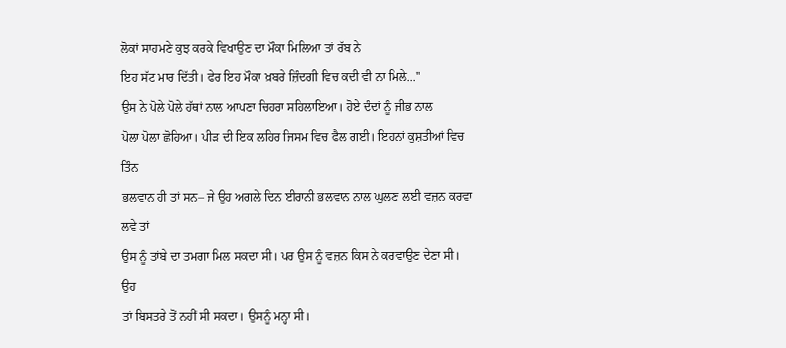ਲੋਕਾਂ ਸਾਹਮਣੇ ਕੁਝ ਕਰਕੇ ਵਿਖਾਉਣ ਦਾ ਮੌਕਾ ਮਿਲਿਆ ਤਾਂ ਰੱਬ ਨੇ
ਇਹ ਸੱਟ ਮਾਰ ਦਿੱਤੀ। ਫੇਰ ਇਹ ਮੌਕਾ ਖ਼ਬਰੇ ਜ਼ਿੰਦਗੀ ਵਿਚ ਕਦੀ ਵੀ ਨਾ ਮਿਲੇ...''
ਉਸ ਨੇ ਪੋਲੇ ਪੋਲੇ ਹੱਥਾਂ ਨਾਲ ਆਪਣਾ ਚਿਹਰਾ ਸਹਿਲਾਇਆ। ਹੋਏ ਦੰਦਾਂ ਨੂੰ ਜੀਭ ਨਾਲ
ਪੋਲਾ ਪੋਲਾ ਛੋਹਿਆ। ਪੀੜ ਦੀ ਇਕ ਲਹਿਰ ਜਿਸਮ ਵਿਚ ਫੈਲ ਗਈ। ਇਹਨਾਂ ਕੁਸ਼ਤੀਆਂ ਵਿਚ ਤਿੰਨ
ਭਲਵਾਨ ਹੀ ਤਾਂ ਸਨ– ਜੇ ਉਹ ਅਗਲੇ ਦਿਨ ਈਰਾਨੀ ਭਲਵਾਨ ਨਾਲ ਘੁਲਣ ਲਈ ਵਜ਼ਨ ਕਰਵਾ ਲਵੇ ਤਾਂ
ਉਸ ਨੂੰ ਤਾਂਬੇ ਦਾ ਤਮਗਾ ਮਿਲ ਸਕਦਾ ਸੀ। ਪਰ ਉਸ ਨੂੰ ਵਜ਼ਨ ਕਿਸ ਨੇ ਕਰਵਾਉਣ ਦੇਣਾ ਸੀ। ਉਹ
ਤਾਂ ਬਿਸਤਰੇ ਤੋਂ ਨਹੀਂ ਸੀ ਸਕਦਾ। ਉਸਨੂੰ ਮਨ੍ਹਾ ਸੀ।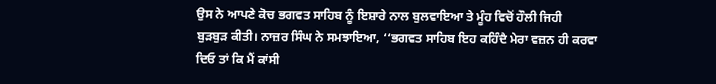ਉਸ ਨੇ ਆਪਣੇ ਕੋਚ ਭਗਵਤ ਸਾਹਿਬ ਨੂੰ ਇਸ਼ਾਰੇ ਨਾਲ ਬੁਲਵਾਇਆ ਤੇ ਮੂੰਹ ਵਿਚੋਂ ਹੌਲੀ ਜਿਹੀ
ਬੁੜਬੁੜ ਕੀਤੀ। ਨਾਜ਼ਰ ਸਿੰਘ ਨੇ ਸਮਝਾਇਆ, ‘‘ਭਗਵਤ ਸਾਹਿਬ ਇਹ ਕਹਿੰਦੈ ਮੇਰਾ ਵਜ਼ਨ ਹੀ ਕਰਵਾ
ਦਿਓ ਤਾਂ ਕਿ ਮੈਂ ਕਾਂਸੀ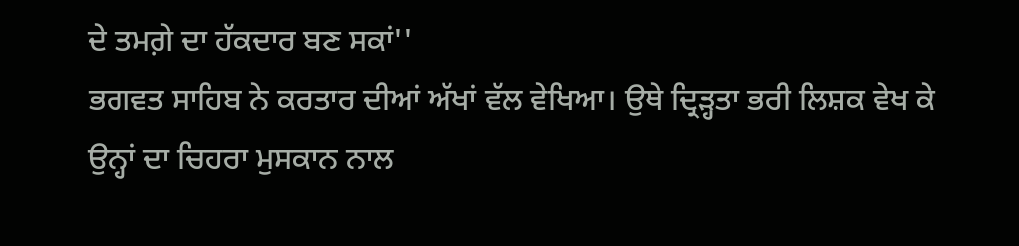ਦੇ ਤਮਗ਼ੇ ਦਾ ਹੱਕਦਾਰ ਬਣ ਸਕਾਂ''
ਭਗਵਤ ਸਾਹਿਬ ਨੇ ਕਰਤਾਰ ਦੀਆਂ ਅੱਖਾਂ ਵੱਲ ਵੇਖਿਆ। ਉਥੇ ਦ੍ਰਿੜ੍ਹਤਾ ਭਰੀ ਲਿਸ਼ਕ ਵੇਖ ਕੇ
ਉਨ੍ਹਾਂ ਦਾ ਚਿਹਰਾ ਮੁਸਕਾਨ ਨਾਲ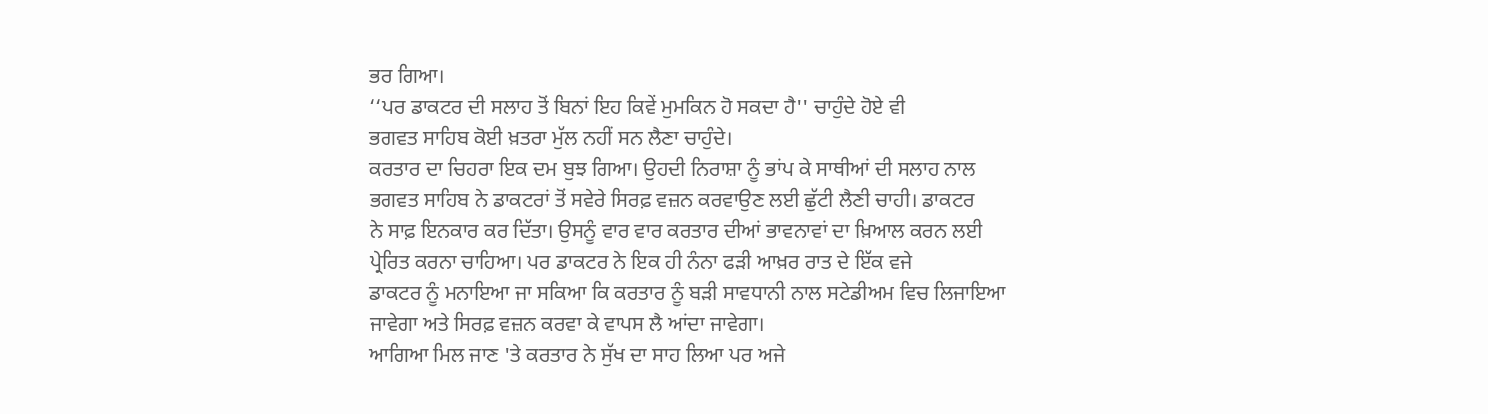ਭਰ ਗਿਆ।
‘‘ਪਰ ਡਾਕਟਰ ਦੀ ਸਲਾਹ ਤੋਂ ਬਿਨਾਂ ਇਹ ਕਿਵੇਂ ਮੁਮਕਿਨ ਹੋ ਸਕਦਾ ਹੈ'' ਚਾਹੁੰਦੇ ਹੋਏ ਵੀ
ਭਗਵਤ ਸਾਹਿਬ ਕੋਈ ਖ਼ਤਰਾ ਮੁੱਲ ਨਹੀਂ ਸਨ ਲੈਣਾ ਚਾਹੁੰਦੇ।
ਕਰਤਾਰ ਦਾ ਚਿਹਰਾ ਇਕ ਦਮ ਬੁਝ ਗਿਆ। ਉਹਦੀ ਨਿਰਾਸ਼ਾ ਨੂੰ ਭਾਂਪ ਕੇ ਸਾਥੀਆਂ ਦੀ ਸਲਾਹ ਨਾਲ
ਭਗਵਤ ਸਾਹਿਬ ਨੇ ਡਾਕਟਰਾਂ ਤੋਂ ਸਵੇਰੇ ਸਿਰਫ਼ ਵਜ਼ਨ ਕਰਵਾਉਣ ਲਈ ਛੁੱਟੀ ਲੈਣੀ ਚਾਹੀ। ਡਾਕਟਰ
ਨੇ ਸਾਫ਼ ਇਨਕਾਰ ਕਰ ਦਿੱਤਾ। ਉਸਨੂੰ ਵਾਰ ਵਾਰ ਕਰਤਾਰ ਦੀਆਂ ਭਾਵਨਾਵਾਂ ਦਾ ਖ਼ਿਆਲ ਕਰਨ ਲਈ
ਪ੍ਰੇਰਿਤ ਕਰਨਾ ਚਾਹਿਆ। ਪਰ ਡਾਕਟਰ ਨੇ ਇਕ ਹੀ ਨੰਨਾ ਫੜੀ ਆਖ਼ਰ ਰਾਤ ਦੇ ਇੱਕ ਵਜੇ
ਡਾਕਟਰ ਨੂੰ ਮਨਾਇਆ ਜਾ ਸਕਿਆ ਕਿ ਕਰਤਾਰ ਨੂੰ ਬੜੀ ਸਾਵਧਾਨੀ ਨਾਲ ਸਟੇਡੀਅਮ ਵਿਚ ਲਿਜਾਇਆ
ਜਾਵੇਗਾ ਅਤੇ ਸਿਰਫ਼ ਵਜ਼ਨ ਕਰਵਾ ਕੇ ਵਾਪਸ ਲੈ ਆਂਦਾ ਜਾਵੇਗਾ।
ਆਗਿਆ ਮਿਲ ਜਾਣ 'ਤੇ ਕਰਤਾਰ ਨੇ ਸੁੱਖ ਦਾ ਸਾਹ ਲਿਆ ਪਰ ਅਜੇ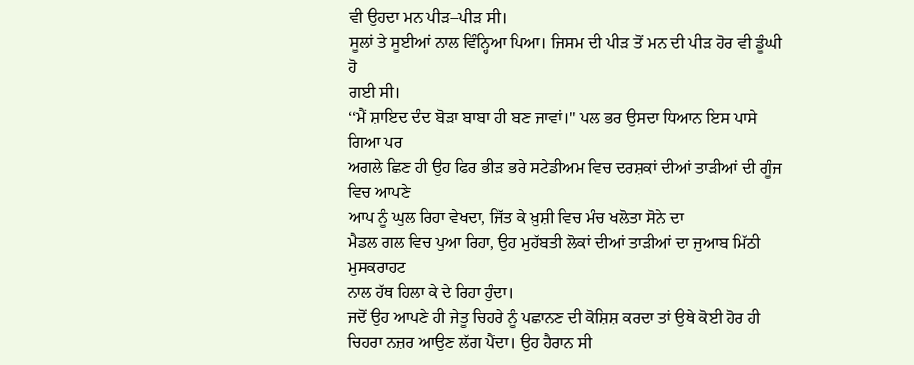ਵੀ ਉਹਦਾ ਮਨ ਪੀੜ–ਪੀੜ ਸੀ।
ਸੂਲਾਂ ਤੇ ਸੂਈਆਂ ਨਾਲ ਵਿੰਨ੍ਹਿਆ ਪਿਆ। ਜਿਸਮ ਦੀ ਪੀੜ ਤੋਂ ਮਨ ਦੀ ਪੀੜ ਹੋਰ ਵੀ ਡੂੰਘੀ ਹੋ
ਗਈ ਸੀ।
‘‘ਮੈਂ ਸ਼ਾਇਦ ਦੰਦ ਬੋੜਾ ਬਾਬਾ ਹੀ ਬਣ ਜਾਵਾਂ।'' ਪਲ ਭਰ ਉਸਦਾ ਧਿਆਨ ਇਸ ਪਾਸੇ ਗਿਆ ਪਰ
ਅਗਲੇ ਛਿਣ ਹੀ ਉਹ ਫਿਰ ਭੀੜ ਭਰੇ ਸਟੇਡੀਅਮ ਵਿਚ ਦਰਸ਼ਕਾਂ ਦੀਆਂ ਤਾੜੀਆਂ ਦੀ ਗੂੰਜ ਵਿਚ ਆਪਣੇ
ਆਪ ਨੂੰ ਘੁਲ ਰਿਹਾ ਵੇਖਦਾ, ਜਿੱਤ ਕੇ ਖ਼ੁਸ਼ੀ ਵਿਚ ਮੰਚ ਖਲੋਤਾ ਸੋਨੇ ਦਾ
ਮੈਡਲ ਗਲ ਵਿਚ ਪੁਆ ਰਿਹਾ, ਉਹ ਮੁਹੱਬਤੀ ਲੋਕਾਂ ਦੀਆਂ ਤਾੜੀਆਂ ਦਾ ਜੁਆਬ ਮਿੱਠੀ ਮੁਸਕਰਾਹਟ
ਨਾਲ ਹੱਥ ਹਿਲਾ ਕੇ ਦੇ ਰਿਹਾ ਹੁੰਦਾ।
ਜਦੋਂ ਉਹ ਆਪਣੇ ਹੀ ਜੇਤੂ ਚਿਹਰੇ ਨੂੰ ਪਛਾਨਣ ਦੀ ਕੋਸ਼ਿਸ਼ ਕਰਦਾ ਤਾਂ ਉਥੇ ਕੋਈ ਹੋਰ ਹੀ
ਚਿਹਰਾ ਨਜ਼ਰ ਆਉਣ ਲੱਗ ਪੈਂਦਾ। ਉਹ ਹੈਰਾਨ ਸੀ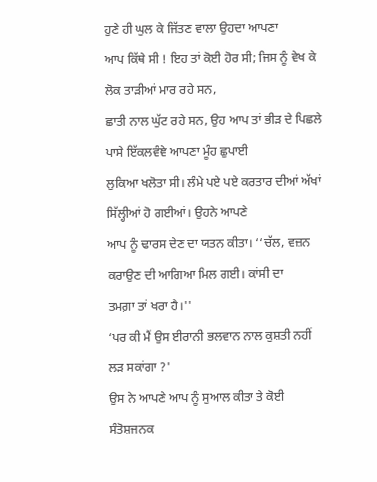ਹੁਣੇ ਹੀ ਘੁਲ ਕੇ ਜਿੱਤਣ ਵਾਲਾ ਉਹਦਾ ਆਪਣਾ
ਆਪ ਕਿੱਥੇ ਸੀ ! ਇਹ ਤਾਂ ਕੋਈ ਹੋਰ ਸੀ; ਜਿਸ ਨੂੰ ਵੇਖ ਕੇ ਲੋਕ ਤਾੜੀਆਂ ਮਾਰ ਰਹੇ ਸਨ,
ਛਾਤੀ ਨਾਲ ਘੁੱਟ ਰਹੇ ਸਨ, ਉਹ ਆਪ ਤਾਂ ਭੀੜ ਦੇ ਪਿਛਲੇ ਪਾਸੇ ਇੱਕਲਵੰਞੇ ਆਪਣਾ ਮੂੰਹ ਛੁਪਾਈ
ਲੁਕਿਆ ਖਲੋਤਾ ਸੀ। ਲੰਮੇ ਪਏ ਪਏ ਕਰਤਾਰ ਦੀਆਂ ਅੱਖਾਂ ਸਿੱਲ੍ਹੀਆਂ ਹੋ ਗਈਆਂ। ਉਹਨੇ ਆਪਣੇ
ਆਪ ਨੂੰ ਢਾਰਸ ਦੇਣ ਦਾ ਯਤਨ ਕੀਤਾ। ‘‘ਚੱਲ, ਵਜ਼ਨ ਕਰਾਉਣ ਦੀ ਆਗਿਆ ਮਿਲ ਗਈ। ਕਾਂਸੀ ਦਾ
ਤਮਗ਼ਾ ਤਾਂ ਖਰਾ ਹੈ।''
‘ਪਰ ਕੀ ਮੈਂ ਉਸ ਈਰਾਨੀ ਭਲਵਾਨ ਨਾਲ ਕੁਸ਼ਤੀ ਨਹੀਂ ਲੜ ਸਕਾਂਗਾ ?'
ਉਸ ਨੇ ਆਪਣੇ ਆਪ ਨੂੰ ਸੁਆਲ ਕੀਤਾ ਤੇ ਕੋਈ ਸੰਤੋਸ਼ਜਨਕ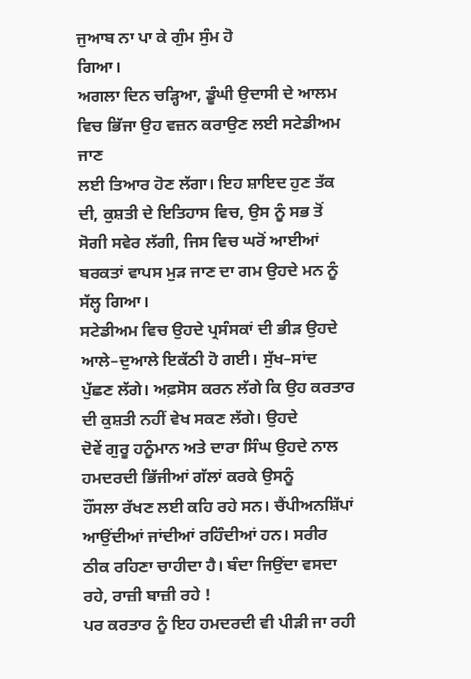ਜੁਆਬ ਨਾ ਪਾ ਕੇ ਗੁੰਮ ਸੁੰਮ ਹੋ
ਗਿਆ।
ਅਗਲਾ ਦਿਨ ਚੜ੍ਹਿਆ, ਡੂੰਘੀ ਉਦਾਸੀ ਦੇ ਆਲਮ ਵਿਚ ਭਿੱਜਾ ਉਹ ਵਜ਼ਨ ਕਰਾਉਣ ਲਈ ਸਟੇਡੀਅਮ ਜਾਣ
ਲਈ ਤਿਆਰ ਹੋਣ ਲੱਗਾ। ਇਹ ਸ਼ਾਇਦ ਹੁਣ ਤੱਕ ਦੀ, ਕੁਸ਼ਤੀ ਦੇ ਇਤਿਹਾਸ ਵਿਚ, ਉਸ ਨੂੰ ਸਭ ਤੋਂ
ਸੋਗੀ ਸਵੇਰ ਲੱਗੀ, ਜਿਸ ਵਿਚ ਘਰੋਂ ਆਈਆਂ ਬਰਕਤਾਂ ਵਾਪਸ ਮੁੜ ਜਾਣ ਦਾ ਗਮ ਉਹਦੇ ਮਨ ਨੂੰ
ਸੱਲ੍ਹ ਗਿਆ।
ਸਟੇਡੀਅਮ ਵਿਚ ਉਹਦੇ ਪ੍ਰਸੰਸਕਾਂ ਦੀ ਭੀੜ ਉਹਦੇ ਆਲੇ–ਦੁਆਲੇ ਇਕੱਠੀ ਹੋ ਗਈ। ਸੁੱਖ–ਸਾਂਦ
ਪੁੱਛਣ ਲੱਗੇ। ਅਫ਼ਸੋਸ ਕਰਨ ਲੱਗੇ ਕਿ ਉਹ ਕਰਤਾਰ ਦੀ ਕੁਸ਼ਤੀ ਨਹੀਂ ਵੇਖ ਸਕਣ ਲੱਗੇ। ਉਹਦੇ
ਦੋਵੇਂ ਗੁਰੂ ਹਨੂੰਮਾਨ ਅਤੇ ਦਾਰਾ ਸਿੰਘ ਉਹਦੇ ਨਾਲ ਹਮਦਰਦੀ ਭਿੱਜੀਆਂ ਗੱਲਾਂ ਕਰਕੇ ਉਸਨੂੰ
ਹੌਂਸਲਾ ਰੱਖਣ ਲਈ ਕਹਿ ਰਹੇ ਸਨ। ਚੈਂਪੀਅਨਸ਼ਿੱਪਾਂ ਆਉਂਦੀਆਂ ਜਾਂਦੀਆਂ ਰਹਿੰਦੀਆਂ ਹਨ। ਸਰੀਰ
ਠੀਕ ਰਹਿਣਾ ਚਾਹੀਦਾ ਹੈ। ਬੰਦਾ ਜਿਉਂਦਾ ਵਸਦਾ ਰਹੇ, ਰਾਜ਼ੀ ਬਾਜ਼ੀ ਰਹੇ !
ਪਰ ਕਰਤਾਰ ਨੂੰ ਇਹ ਹਮਦਰਦੀ ਵੀ ਪੀੜੀ ਜਾ ਰਹੀ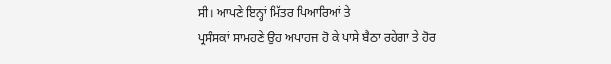ਸੀ। ਆਪਣੇ ਇਨ੍ਹਾਂ ਮਿੱਤਰ ਪਿਆਰਿਆਂ ਤੇ
ਪ੍ਰਸੰਸਕਾਂ ਸਾਮਹਣੇ ਉਹ ਅਪਾਹਜ ਹੋ ਕੇ ਪਾਸੇ ਬੈਠਾ ਰਹੇਗਾ ਤੇ ਹੋਰ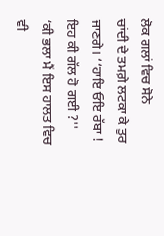ਲੋਕ ਗਲਾਂ ਵਿਚ ਸੋਨੇ
ਚਾਂਦੀ ਦੇ ਤਮਗ਼ੇ ਲਟਕਾ ਕੇ ਤੁਰ ਜਾਣਗੇ। ‘‘ਹਾਇ ਓਇ ਰੱਬਾ ! ਇਹ ਕੀ ਗੱਲ ਹੋ ਗਈ ?''
‘ਕੀ ਭਲਾ ਮੈਂ ਇਸ ਹਾਲਤ ਵਿਚ ਵੀ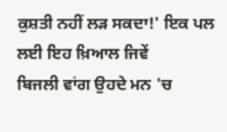ਕੁਸ਼ਤੀ ਨਹੀਂ ਲੜ ਸਕਦਾ!' ਇਕ ਪਲ ਲਈ ਇਹ ਖ਼ਿਆਲ ਜਿਵੇਂ
ਬਿਜਲੀ ਵਾਂਗ ਉਹਦੇ ਮਨ 'ਚ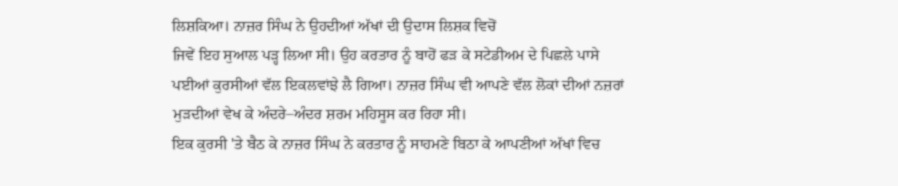ਲਿਸ਼ਕਿਆ। ਨਾਜ਼ਰ ਸਿੰਘ ਨੇ ਉਹਦੀਆਂ ਅੱਖਾਂ ਦੀ ਉਦਾਸ ਲਿਸ਼ਕ ਵਿਚੋਂ
ਜਿਵੇਂ ਇਹ ਸੁਆਲ ਪੜ੍ਹ ਲਿਆ ਸੀ। ਉਹ ਕਰਤਾਰ ਨੂੰ ਬਾਹੋਂ ਫੜ ਕੇ ਸਟੇਡੀਅਮ ਦੇ ਪਿਛਲੇ ਪਾਸੇ
ਪਈਆਂ ਕੁਰਸੀਆਂ ਵੱਲ ਇਕਲਵਾਂਝੇ ਲੈ ਗਿਆ। ਨਾਜ਼ਰ ਸਿੰਘ ਵੀ ਆਪਣੇ ਵੱਲ ਲੋਕਾਂ ਦੀਆਂ ਨਜ਼ਰਾਂ
ਮੁੜਦੀਆਂ ਵੇਖ ਕੇ ਅੰਦਰੇ–ਅੰਦਰ ਸ਼ਰਮ ਮਹਿਸੂਸ ਕਰ ਰਿਹਾ ਸੀ।
ਇਕ ਕੁਰਸੀ 'ਤੇ ਬੈਠ ਕੇ ਨਾਜ਼ਰ ਸਿੰਘ ਨੇ ਕਰਤਾਰ ਨੂੰ ਸਾਹਮਣੇ ਬਿਠਾ ਕੇ ਆਪਣੀਆਂ ਅੱਖਾਂ ਵਿਚ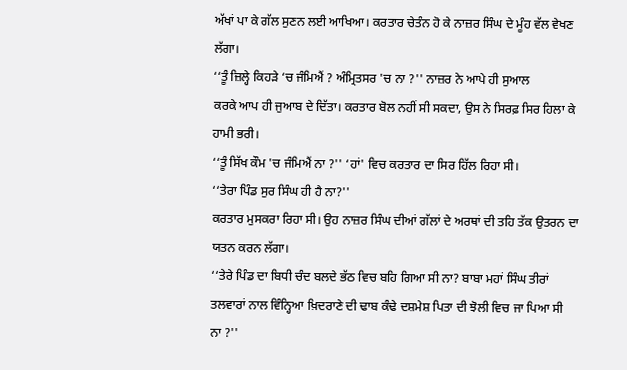ਅੱਖਾਂ ਪਾ ਕੇ ਗੱਲ ਸੁਣਨ ਲਈ ਆਖਿਆ। ਕਰਤਾਰ ਚੇਤੰਨ ਹੋ ਕੇ ਨਾਜ਼ਰ ਸਿੰਘ ਦੇ ਮੂੰਹ ਵੱਲ ਵੇਖਣ
ਲੱਗਾ।
‘‘ਤੂੰ ਜ਼ਿਲ੍ਹੇ ਕਿਹੜੇ ‘ਚ ਜੰਮਿਐਂ ? ਅੰਮ੍ਰਿਤਸਰ 'ਚ ਨਾ ?'' ਨਾਜ਼ਰ ਨੇ ਆਪੇ ਹੀ ਸੁਆਲ
ਕਰਕੇ ਆਪ ਹੀ ਜੁਆਬ ਦੇ ਦਿੱਤਾ। ਕਰਤਾਰ ਬੋਲ ਨਹੀਂ ਸੀ ਸਕਦਾ, ਉਸ ਨੇ ਸਿਰਫ਼ ਸਿਰ ਹਿਲਾ ਕੇ
ਹਾਮੀ ਭਰੀ।
‘‘ਤੂੰ ਸਿੱਖ ਕੌਮ 'ਚ ਜੰਮਿਐਂ ਨਾ ?'' ‘ਹਾਂ' ਵਿਚ ਕਰਤਾਰ ਦਾ ਸਿਰ ਹਿੱਲ ਰਿਹਾ ਸੀ।
‘‘ਤੇਰਾ ਪਿੰਡ ਸੁਰ ਸਿੰਘ ਹੀ ਹੈ ਨਾ?''
ਕਰਤਾਰ ਮੁਸਕਰਾ ਰਿਹਾ ਸੀ। ਉਹ ਨਾਜ਼ਰ ਸਿੰਘ ਦੀਆਂ ਗੱਲਾਂ ਦੇ ਅਰਥਾਂ ਦੀ ਤਹਿ ਤੱਕ ਉਤਰਨ ਦਾ
ਯਤਨ ਕਰਨ ਲੱਗਾ।
‘‘ਤੇਰੇ ਪਿੰਡ ਦਾ ਬਿਧੀ ਚੰਦ ਬਲਦੇ ਭੱਠ ਵਿਚ ਬਹਿ ਗਿਆ ਸੀ ਨਾ? ਬਾਬਾ ਮਹਾਂ ਸਿੰਘ ਤੀਰਾਂ
ਤਲਵਾਰਾਂ ਨਾਲ ਵਿੰਨ੍ਹਿਆ ਖ਼ਿਦਰਾਣੇ ਦੀ ਢਾਬ ਕੰਢੇ ਦਸ਼ਮੇਸ਼ ਪਿਤਾ ਦੀ ਝੋਲੀ ਵਿਚ ਜਾ ਪਿਆ ਸੀ
ਨਾ ?''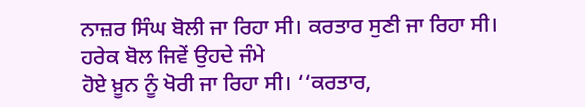ਨਾਜ਼ਰ ਸਿੰਘ ਬੋਲੀ ਜਾ ਰਿਹਾ ਸੀ। ਕਰਤਾਰ ਸੁਣੀ ਜਾ ਰਿਹਾ ਸੀ। ਹਰੇਕ ਬੋਲ ਜਿਵੇਂ ਉਹਦੇ ਜੰਮੇ
ਹੋਏ ਖ਼ੂਨ ਨੂੰ ਖੋਰੀ ਜਾ ਰਿਹਾ ਸੀ। ‘‘ਕਰਤਾਰ,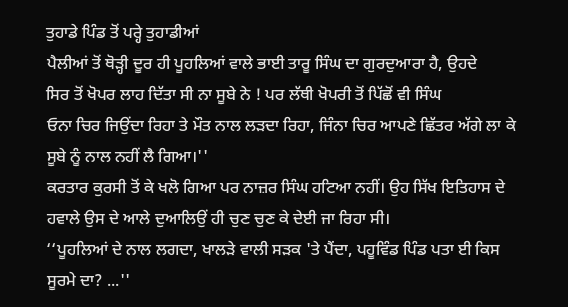ਤੁਹਾਡੇ ਪਿੰਡ ਤੋਂ ਪਰ੍ਹੇ ਤੁਹਾਡੀਆਂ
ਪੈਲੀਆਂ ਤੋਂ ਥੋੜ੍ਹੀ ਦੂਰ ਹੀ ਪੂਹਲਿਆਂ ਵਾਲੇ ਭਾਈ ਤਾਰੂ ਸਿੰਘ ਦਾ ਗੁਰਦੁਆਰਾ ਹੈ, ਉਹਦੇ
ਸਿਰ ਤੋਂ ਖੋਪਰ ਲਾਹ ਦਿੱਤਾ ਸੀ ਨਾ ਸੂਬੇ ਨੇ ! ਪਰ ਲੱਥੀ ਖੋਪਰੀ ਤੋਂ ਪਿੱਛੋਂ ਵੀ ਸਿੰਘ
ਓਨਾ ਚਿਰ ਜਿਉਂਦਾ ਰਿਹਾ ਤੇ ਮੌਤ ਨਾਲ ਲੜਦਾ ਰਿਹਾ, ਜਿੰਨਾ ਚਿਰ ਆਪਣੇ ਛਿੱਤਰ ਅੱਗੇ ਲਾ ਕੇ
ਸੂਬੇ ਨੂੰ ਨਾਲ ਨਹੀਂ ਲੈ ਗਿਆ।''
ਕਰਤਾਰ ਕੁਰਸੀ ਤੋਂ ਕੇ ਖਲੋ ਗਿਆ ਪਰ ਨਾਜ਼ਰ ਸਿੰਘ ਹਟਿਆ ਨਹੀਂ। ਉਹ ਸਿੱਖ ਇਤਿਹਾਸ ਦੇ
ਹਵਾਲੇ ਉਸ ਦੇ ਆਲੇ ਦੁਆਲਿਉਂ ਹੀ ਚੁਣ ਚੁਣ ਕੇ ਦੇਈ ਜਾ ਰਿਹਾ ਸੀ।
‘‘ਪੂਹਲਿਆਂ ਦੇ ਨਾਲ ਲਗਦਾ, ਖਾਲੜੇ ਵਾਲੀ ਸੜਕ 'ਤੇ ਪੈਂਦਾ, ਪਹੂਵਿੰਡ ਪਿੰਡ ਪਤਾ ਈ ਕਿਸ
ਸੂਰਮੇ ਦਾ? ...''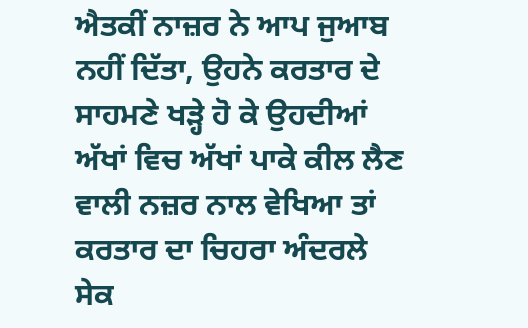ਐਤਕੀਂ ਨਾਜ਼ਰ ਨੇ ਆਪ ਜੁਆਬ ਨਹੀਂ ਦਿੱਤਾ, ਉਹਨੇ ਕਰਤਾਰ ਦੇ ਸਾਹਮਣੇ ਖੜ੍ਹੇ ਹੋ ਕੇ ਉਹਦੀਆਂ
ਅੱਖਾਂ ਵਿਚ ਅੱਖਾਂ ਪਾਕੇ ਕੀਲ ਲੈਣ ਵਾਲੀ ਨਜ਼ਰ ਨਾਲ ਵੇਖਿਆ ਤਾਂ ਕਰਤਾਰ ਦਾ ਚਿਹਰਾ ਅੰਦਰਲੇ
ਸੇਕ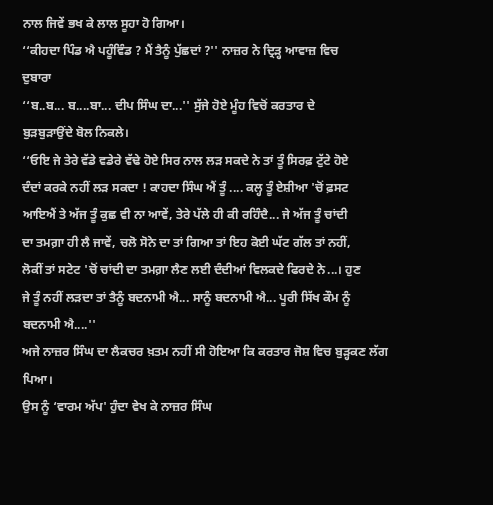ਨਾਲ ਜਿਵੇਂ ਭਖ ਕੇ ਲਾਲ ਸੂਹਾ ਹੋ ਗਿਆ।
‘‘ਕੀਹਦਾ ਪਿੰਡ ਐ ਪਹੂੰਵਿੰਡ ? ਮੈਂ ਤੈਨੂੰ ਪੁੱਛਦਾਂ ?'' ਨਾਜ਼ਰ ਨੇ ਦ੍ਰਿੜ੍ਹ ਆਵਾਜ਼ ਵਿਚ
ਦੁਬਾਰਾ
‘‘ਬ..ਬ... ਬ....ਬਾ... ਦੀਪ ਸਿੰਘ ਦਾ...'' ਸੁੱਜੇ ਹੋਏ ਮੂੰਹ ਵਿਚੋਂ ਕਰਤਾਰ ਦੇ
ਬੁੜਬੁੜਾਉਂਦੇ ਬੋਲ ਨਿਕਲੇ।
‘‘ਓਇ ਜੇ ਤੇਰੇ ਵੱਡੇ ਵਡੇਰੇ ਵੱਢੇ ਹੋਏ ਸਿਰ ਨਾਲ ਲੜ ਸਕਦੇ ਨੇ ਤਾਂ ਤੂੰ ਸਿਰਫ਼ ਟੁੱਟੇ ਹੋਏ
ਦੰਦਾਂ ਕਰਕੇ ਨਹੀਂ ਲੜ ਸਕਦਾ ! ਕਾਹਦਾ ਸਿੰਘ ਐਂ ਤੂੰ .... ਕਲ੍ਹ ਤੂੰ ਏਸ਼ੀਆ 'ਚੋਂ ਫ਼ਸਟ
ਆਇਐਂ ਤੇ ਅੱਜ ਤੂੰ ਕੁਛ ਵੀ ਨਾ ਆਵੇਂ, ਤੇਰੇ ਪੱਲੇ ਹੀ ਕੀ ਰਹਿੰਦੈ... ਜੇ ਅੱਜ ਤੂੰ ਚਾਂਦੀ
ਦਾ ਤਮਗ਼ਾ ਹੀ ਲੈ ਜਾਵੇਂ, ਚਲੋ ਸੋਨੇ ਦਾ ਤਾਂ ਗਿਆ ਤਾਂ ਇਹ ਕੋਈ ਘੱਟ ਗੱਲ ਤਾਂ ਨਹੀਂ,
ਲੋਕੀਂ ਤਾਂ ਸਟੇਟ 'ਚੋਂ ਚਾਂਦੀ ਦਾ ਤਮਗ਼ਾ ਲੈਣ ਲਈ ਦੰਦੀਆਂ ਵਿਲਕਦੇ ਫਿਰਦੇ ਨੇ...। ਹੁਣ
ਜੇ ਤੂੰ ਨਹੀਂ ਲੜਦਾ ਤਾਂ ਤੈਨੂੰ ਬਦਨਾਮੀ ਐ... ਸਾਨੂੰ ਬਦਨਾਮੀ ਐ... ਪੂਰੀ ਸਿੱਖ ਕੌਮ ਨੂੰ
ਬਦਨਾਮੀ ਐ....''
ਅਜੇ ਨਾਜ਼ਰ ਸਿੰਘ ਦਾ ਲੈਕਚਰ ਖ਼ਤਮ ਨਹੀਂ ਸੀ ਹੋਇਆ ਕਿ ਕਰਤਾਰ ਜੋਸ਼ ਵਿਚ ਬੁੜ੍ਹਕਣ ਲੱਗ ਪਿਆ।
ਉਸ ਨੂੰ ‘ਵਾਰਮ ਅੱਪ' ਹੁੰਦਾ ਵੇਖ ਕੇ ਨਾਜ਼ਰ ਸਿੰਘ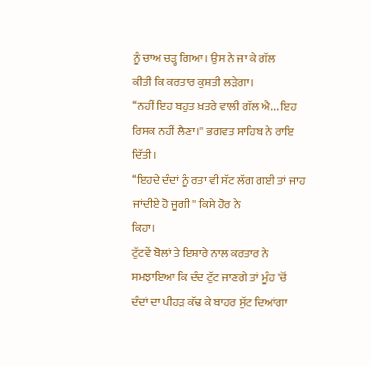ਨੂੰ ਚਾਅ ਚੜ੍ਹ ਗਿਆ। ਉਸ ਨੇ ਜਾ ਕੇ ਗੱਲ
ਕੀਤੀ ਕਿ ਕਰਤਾਰ ਕੁਸ਼ਤੀ ਲੜੇਗਾ।
‘‘ਨਹੀਂ ਇਹ ਬਹੁਤ ਖ਼ਤਰੇ ਵਾਲੀ ਗੱਲ ਐ... ਇਹ ਰਿਸਕ ਨਹੀਂ ਲੈਣਾ।'' ਭਗਵਤ ਸਾਹਿਬ ਨੇ ਰਾਇ
ਦਿੱਤੀ।
‘‘ਇਹਦੇ ਦੰਦਾਂ ਨੂੰ ਰਤਾ ਵੀ ਸੱਟ ਲੱਗ ਗਈ ਤਾਂ ਜਾਹ ਜਾਂਦੀਏ ਹੋ ਜੂਗੀ'' ਕਿਸੇ ਹੋਰ ਨੇ
ਕਿਹਾ।
ਟੁੱਟਵੇਂ ਬੋਲਾਂ ਤੇ ਇਸ਼ਾਰੇ ਨਾਲ ਕਰਤਾਰ ਨੇ ਸਮਝਾਇਆ ਕਿ ਦੰਦ ਟੁੱਟ ਜਾਣਗੇ ਤਾਂ ਮੂੰਹ 'ਚੋਂ
ਦੰਦਾਂ ਦਾ ਪੀਹੜ ਕੱਢ ਕੇ ਬਾਹਰ ਸੁੱਟ ਦਿਆਂਗਾ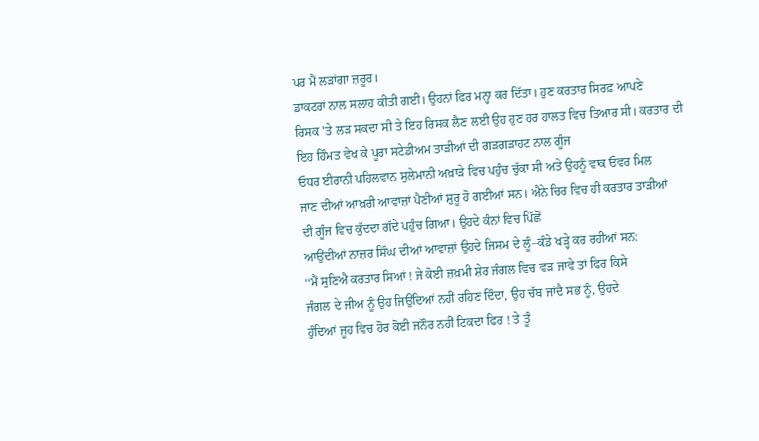ਪਰ ਮੈਂ ਲੜਾਂਗਾ ਜ਼ਰੂਰ।
ਡਾਕਟਰਾਂ ਨਾਲ ਸਲਾਹ ਕੀਤੀ ਗਈ। ਉਹਨਾਂ ਫਿਰ ਮਨ੍ਹਾ ਕਰ ਦਿੱਤਾ। ਹੁਣ ਕਰਤਾਰ ਸਿਰਫ਼ ਆਪਣੇ
ਰਿਸਕ 'ਤੇ ਲੜ ਸਕਦਾ ਸੀ ਤੇ ਇਹ ਰਿਸਕ ਲੈਣ ਲਈ ਉਹ ਹੁਣ ਹਰ ਹਾਲਤ ਵਿਚ ਤਿਆਰ ਸੀ। ਕਰਤਾਰ ਦੀ
ਇਹ ਹਿੰਮਤ ਵੇਖ ਕੇ ਪੂਰਾ ਸਟੇਡੀਅਮ ਤਾੜੀਆਂ ਦੀ ਗੜਗੜਾਹਟ ਨਾਲ ਗੂੰਜ
ਓਧਰ ਈਰਾਨੀ ਪਹਿਲਵਾਨ ਸੁਲੇਮਾਨੀ ਅਖ਼ਾੜੇ ਵਿਚ ਪਹੁੰਚ ਚੁੱਕਾ ਸੀ ਅਤੇ ਉਹਨੂੰ ਵਾਕ ਓਵਰ ਮਿਲ
ਜਾਣ ਦੀਆਂ ਆਖ਼ਰੀ ਆਵਾਜ਼ਾਂ ਪੈਣੀਆਂ ਸ਼ੁਰੂ ਹੋ ਗਈਆਂ ਸਨ। ਐਨੇ ਚਿਰ ਵਿਚ ਹੀ ਕਰਤਾਰ ਤਾੜੀਆਂ
ਦੀ ਗੂੰਜ ਵਿਚ ਕੁੱਦਦਾ ਗੱਦੇ ਪਹੁੰਚ ਗਿਆ। ਉਹਦੇ ਕੰਨਾਂ ਵਿਚ ਪਿੱਛੋਂ
ਆਉਂਦੀਆਂ ਨਾਜ਼ਰ ਸਿੰਘ ਦੀਆਂ ਆਵਾਜ਼ਾਂ ਉਹਦੇ ਜਿਸਮ ਦੇ ਲੂੰ–ਕੰਡੇ ਖੜ੍ਹੇ ਕਰ ਰਹੀਆਂ ਸਨ:
‘‘ਮੈਂ ਸੁਣਿਐ ਕਰਤਾਰ ਸਿਆਂ ! ਜੇ ਕੋਈ ਜ਼ਖ਼ਮੀ ਸ਼ੇਰ ਜੰਗਲ ਵਿਚ ਵੜ ਜਾਵੇ ਤਾਂ ਫਿਰ ਕਿਸੇ
ਜੰਗਲ ਦੇ ਜੀਅ ਨੂੰ ਉਹ ਜਿਉਂਦਿਆਂ ਨਹੀਂ ਰਹਿਣ ਦਿੰਦਾ, ਉਹ ਚੱਬ ਜਾਂਦੈ ਸਭ ਨੂੰ, ਉਹਦੇ
ਹੁੰਦਿਆਂ ਜੂਹ ਵਿਚ ਹੋਰ ਕੋਈ ਜਨੌਰ ਨਹੀਂ ਟਿਕਦਾ ਫਿਰ ! ਤੇ ਤੂੰ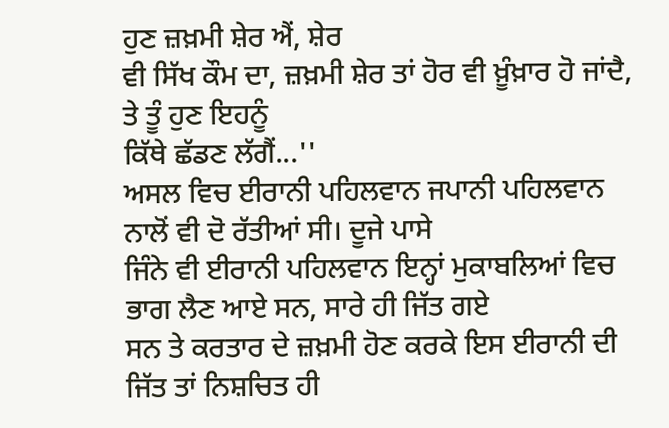ਹੁਣ ਜ਼ਖ਼ਮੀ ਸ਼ੇਰ ਐਂ, ਸ਼ੇਰ
ਵੀ ਸਿੱਖ ਕੌਮ ਦਾ, ਜ਼ਖ਼ਮੀ ਸ਼ੇਰ ਤਾਂ ਹੋਰ ਵੀ ਖ਼ੂੰਖ਼ਾਰ ਹੋ ਜਾਂਦੈ, ਤੇ ਤੂੰ ਹੁਣ ਇਹਨੂੰ
ਕਿੱਥੇ ਛੱਡਣ ਲੱਗੈਂ...''
ਅਸਲ ਵਿਚ ਈਰਾਨੀ ਪਹਿਲਵਾਨ ਜਪਾਨੀ ਪਹਿਲਵਾਨ ਨਾਲੋਂ ਵੀ ਦੋ ਰੱਤੀਆਂ ਸੀ। ਦੂਜੇ ਪਾਸੇ
ਜਿੰਨੇ ਵੀ ਈਰਾਨੀ ਪਹਿਲਵਾਨ ਇਨ੍ਹਾਂ ਮੁਕਾਬਲਿਆਂ ਵਿਚ ਭਾਗ ਲੈਣ ਆਏ ਸਨ, ਸਾਰੇ ਹੀ ਜਿੱਤ ਗਏ
ਸਨ ਤੇ ਕਰਤਾਰ ਦੇ ਜ਼ਖ਼ਮੀ ਹੋਣ ਕਰਕੇ ਇਸ ਈਰਾਨੀ ਦੀ ਜਿੱਤ ਤਾਂ ਨਿਸ਼ਚਿਤ ਹੀ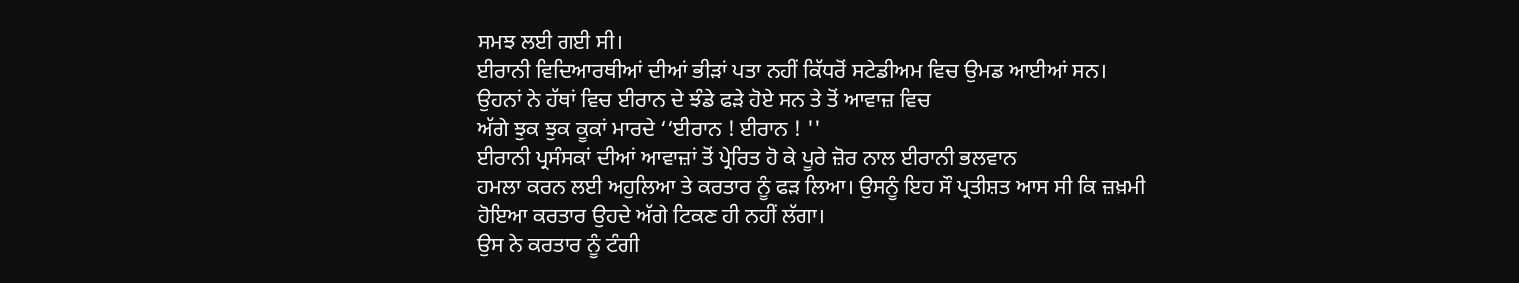ਸਮਝ ਲਈ ਗਈ ਸੀ।
ਈਰਾਨੀ ਵਿਦਿਆਰਥੀਆਂ ਦੀਆਂ ਭੀੜਾਂ ਪਤਾ ਨਹੀਂ ਕਿੱਧਰੋਂ ਸਟੇਡੀਅਮ ਵਿਚ ਉਮਡ ਆਈਆਂ ਸਨ।
ਉਹਨਾਂ ਨੇ ਹੱਥਾਂ ਵਿਚ ਈਰਾਨ ਦੇ ਝੰਡੇ ਫੜੇ ਹੋਏ ਸਨ ਤੇ ਤੋਂ ਆਵਾਜ਼ ਵਿਚ
ਅੱਗੇ ਝੁਕ ਝੁਕ ਕੂਕਾਂ ਮਾਰਦੇ ‘‘ਈਰਾਨ ! ਈਰਾਨ ! ''
ਈਰਾਨੀ ਪ੍ਰਸੰਸਕਾਂ ਦੀਆਂ ਆਵਾਜ਼ਾਂ ਤੋਂ ਪ੍ਰੇਰਿਤ ਹੋ ਕੇ ਪੂਰੇ ਜ਼ੋਰ ਨਾਲ ਈਰਾਨੀ ਭਲਵਾਨ
ਹਮਲਾ ਕਰਨ ਲਈ ਅਹੁਲਿਆ ਤੇ ਕਰਤਾਰ ਨੂੰ ਫੜ ਲਿਆ। ਉਸਨੂੰ ਇਹ ਸੌ ਪ੍ਰਤੀਸ਼ਤ ਆਸ ਸੀ ਕਿ ਜ਼ਖ਼ਮੀ
ਹੋਇਆ ਕਰਤਾਰ ਉਹਦੇ ਅੱਗੇ ਟਿਕਣ ਹੀ ਨਹੀਂ ਲੱਗਾ।
ਉਸ ਨੇ ਕਰਤਾਰ ਨੂੰ ਟੰਗੀ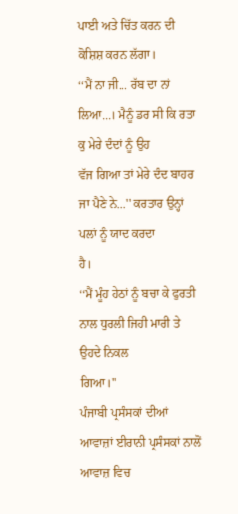ਪਾਈ ਅਤੇ ਚਿੱਤ ਕਰਨ ਦੀ ਕੋਸ਼ਿਸ਼ ਕਰਨ ਲੱਗਾ।
‘‘ਮੈਂ ਨਾ ਜੀ... ਰੱਬ ਦਾ ਨਾਂ ਲਿਆ...। ਮੈਨੂੰ ਡਰ ਸੀ ਕਿ ਰਤਾ ਕੁ ਮੇਰੇ ਦੰਦਾਂ ਨੂੰ ਉਹ
ਵੱਜ ਗਿਆ ਤਾਂ ਮੇਰੇ ਦੰਦ ਬਾਹਰ ਜਾ ਪੈਣੇ ਨੇ...'' ਕਰਤਾਰ ਉਨ੍ਹਾਂ ਪਲਾਂ ਨੂੰ ਯਾਦ ਕਰਦਾ
ਹੈ।
‘‘ਮੈਂ ਮੂੰਹ ਹੇਠਾਂ ਨੂੰ ਬਚਾ ਕੇ ਫੁਰਤੀ ਨਾਲ ਧੁਰਲੀ ਜਿਹੀ ਮਾਰੀ ਤੇ ਉਹਦੇ ਨਿਕਲ
ਗਿਆ।''
ਪੰਜਾਬੀ ਪ੍ਰਸੰਸਕਾਂ ਦੀਆਂ ਆਵਾਜ਼ਾਂ ਈਰਾਨੀ ਪ੍ਰਸੰਸਕਾਂ ਨਾਲੋਂ ਆਵਾਜ਼ ਵਿਚ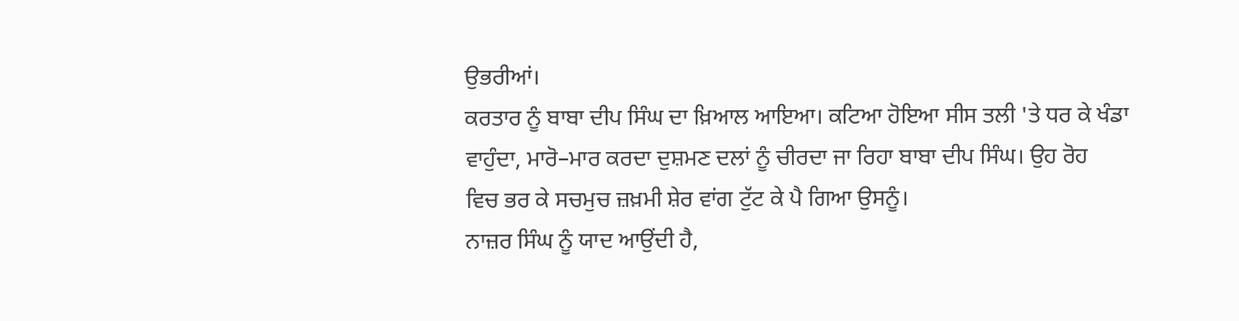ਉਭਰੀਆਂ।
ਕਰਤਾਰ ਨੂੰ ਬਾਬਾ ਦੀਪ ਸਿੰਘ ਦਾ ਖ਼ਿਆਲ ਆਇਆ। ਕਟਿਆ ਹੋਇਆ ਸੀਸ ਤਲੀ 'ਤੇ ਧਰ ਕੇ ਖੰਡਾ
ਵਾਹੁੰਦਾ, ਮਾਰੋ–ਮਾਰ ਕਰਦਾ ਦੁਸ਼ਮਣ ਦਲਾਂ ਨੂੰ ਚੀਰਦਾ ਜਾ ਰਿਹਾ ਬਾਬਾ ਦੀਪ ਸਿੰਘ। ਉਹ ਰੋਹ
ਵਿਚ ਭਰ ਕੇ ਸਚਮੁਚ ਜ਼ਖ਼ਮੀ ਸ਼ੇਰ ਵਾਂਗ ਟੁੱਟ ਕੇ ਪੈ ਗਿਆ ਉਸਨੂੰ।
ਨਾਜ਼ਰ ਸਿੰਘ ਨੂੰ ਯਾਦ ਆਉਂਦੀ ਹੈ,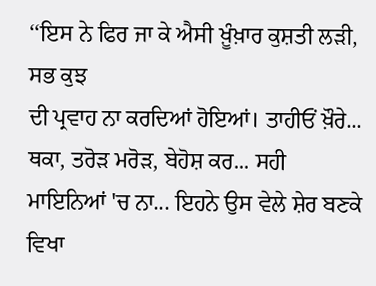‘‘ਇਸ ਨੇ ਫਿਰ ਜਾ ਕੇ ਐਸੀ ਖ਼ੂੰਖ਼ਾਰ ਕੁਸ਼ਤੀ ਲੜੀ, ਸਭ ਕੁਝ
ਦੀ ਪ੍ਰਵਾਹ ਨਾ ਕਰਦਿਆਂ ਹੋਇਆਂ। ਤਾਹੀਓਂ ਖ਼ੌਰੇ... ਥਕਾ, ਤਰੋੜ ਮਰੋੜ, ਬੇਹੋਸ਼ ਕਰ... ਸਹੀ
ਮਾਇਨਿਆਂ 'ਚ ਨਾ... ਇਹਨੇ ਉਸ ਵੇਲੇ ਸ਼ੇਰ ਬਣਕੇ ਵਿਖਾ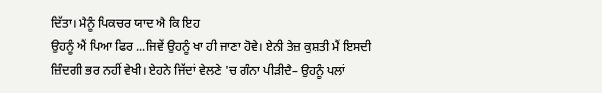ਦਿੱਤਾ। ਮੈਨੂੰ ਪਿਕਚਰ ਯਾਦ ਐ ਕਿ ਇਹ
ਉਹਨੂੰ ਐਂ ਪਿਆ ਫਿਰ ...ਜਿਵੇਂ ਉਹਨੂੰ ਖਾ ਹੀ ਜਾਣਾ ਹੋਵੇ। ਏਨੀ ਤੇਜ਼ ਕੁਸ਼ਤੀ ਮੈਂ ਇਸਦੀ
ਜ਼ਿੰਦਗੀ ਭਰ ਨਹੀਂ ਵੇਖੀ। ਏਹਨੇ ਜਿੱਦਾਂ ਵੇਲਣੇ 'ਚ ਗੰਨਾ ਪੀੜੀਦੈ– ਉਹਨੂੰ ਪਲਾਂ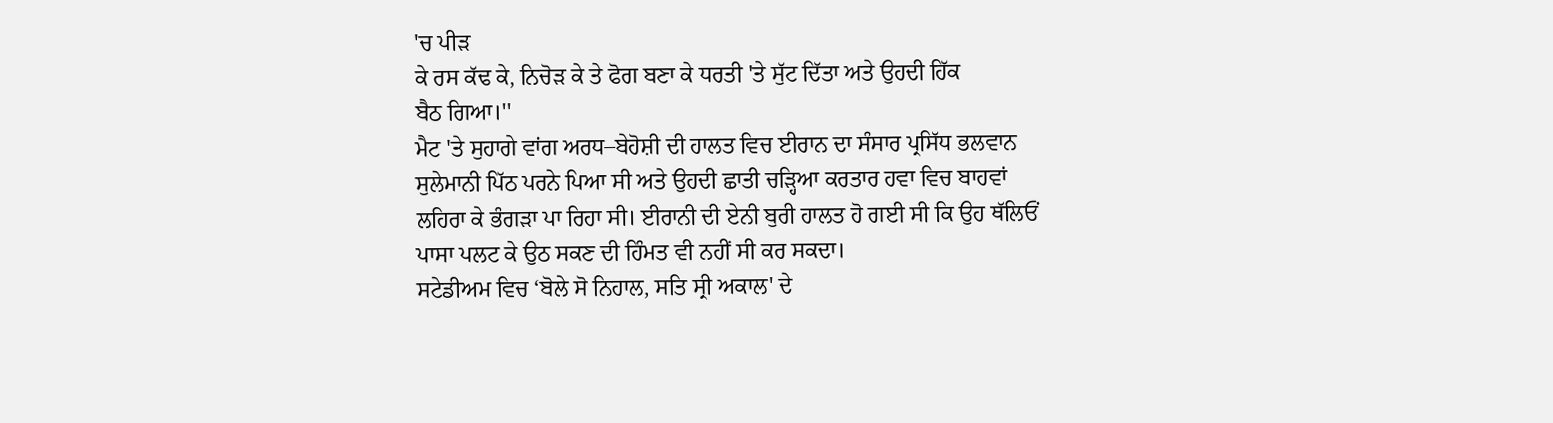'ਚ ਪੀੜ
ਕੇ ਰਸ ਕੱਢ ਕੇ, ਨਿਚੋੜ ਕੇ ਤੇ ਫੋਗ ਬਣਾ ਕੇ ਧਰਤੀ 'ਤੇ ਸੁੱਟ ਦਿੱਤਾ ਅਤੇ ਉਹਦੀ ਹਿੱਕ
ਬੈਠ ਗਿਆ।''
ਮੈਟ 'ਤੇ ਸੁਹਾਗੇ ਵਾਂਗ ਅਰਧ–ਬੇਹੋਸ਼ੀ ਦੀ ਹਾਲਤ ਵਿਚ ਈਰਾਨ ਦਾ ਸੰਸਾਰ ਪ੍ਰਸਿੱਧ ਭਲਵਾਨ
ਸੁਲੇਮਾਨੀ ਪਿੱਠ ਪਰਨੇ ਪਿਆ ਸੀ ਅਤੇ ਉਹਦੀ ਛਾਤੀ ਚੜ੍ਹਿਆ ਕਰਤਾਰ ਹਵਾ ਵਿਚ ਬਾਹਵਾਂ
ਲਹਿਰਾ ਕੇ ਭੰਗੜਾ ਪਾ ਰਿਹਾ ਸੀ। ਈਰਾਨੀ ਦੀ ਏਨੀ ਬੁਰੀ ਹਾਲਤ ਹੋ ਗਈ ਸੀ ਕਿ ਉਹ ਥੱਲਿਓਂ
ਪਾਸਾ ਪਲਟ ਕੇ ਉਠ ਸਕਣ ਦੀ ਹਿੰਮਤ ਵੀ ਨਹੀਂ ਸੀ ਕਰ ਸਕਦਾ।
ਸਟੇਡੀਅਮ ਵਿਚ ‘ਬੋਲੇ ਸੋ ਨਿਹਾਲ, ਸਤਿ ਸ੍ਰੀ ਅਕਾਲ' ਦੇ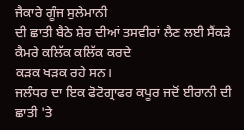ਜੈਕਾਰੇ ਗੂੰਜ ਸੁਲੇਮਾਨੀ
ਦੀ ਛਾਤੀ ਬੈਠੇ ਸ਼ੇਰ ਦੀਆਂ ਤਸਵੀਰਾਂ ਲੈਣ ਲਈ ਸੈਂਕੜੇ ਕੈਮਰੇ ਕਲਿੱਕ ਕਲਿੱਕ ਕਰਦੇ
ਕੜਕ ਖੜਕ ਰਹੇ ਸਨ।
ਜਲੰਧਰ ਦਾ ਇਕ ਫੋਟੋਗ੍ਰਾਫਰ ਕਪੂਰ ਜਦੋਂ ਈਰਾਨੀ ਦੀ ਛਾਤੀ 'ਤੇ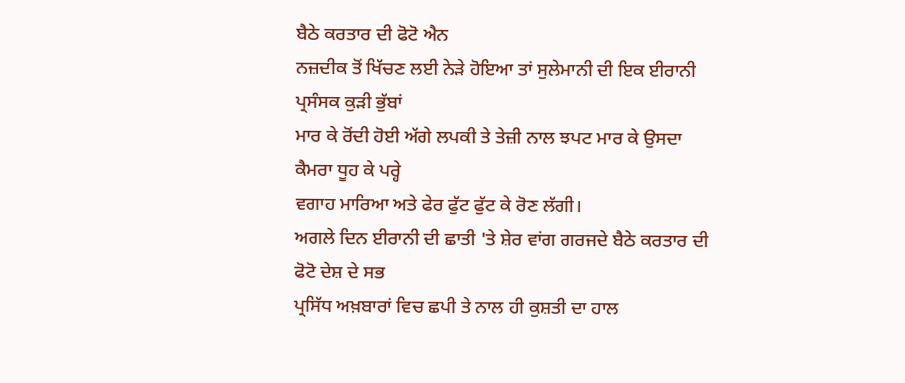ਬੈਠੇ ਕਰਤਾਰ ਦੀ ਫੋਟੋ ਐਨ
ਨਜ਼ਦੀਕ ਤੋਂ ਖਿੱਚਣ ਲਈ ਨੇੜੇ ਹੋਇਆ ਤਾਂ ਸੁਲੇਮਾਨੀ ਦੀ ਇਕ ਈਰਾਨੀ ਪ੍ਰਸੰਸਕ ਕੁੜੀ ਭੁੱਬਾਂ
ਮਾਰ ਕੇ ਰੋਂਦੀ ਹੋਈ ਅੱਗੇ ਲਪਕੀ ਤੇ ਤੇਜ਼ੀ ਨਾਲ ਝਪਟ ਮਾਰ ਕੇ ਉਸਦਾ ਕੈਮਰਾ ਧੂਹ ਕੇ ਪਰ੍ਹੇ
ਵਗਾਹ ਮਾਰਿਆ ਅਤੇ ਫੇਰ ਫੁੱਟ ਫੁੱਟ ਕੇ ਰੋਣ ਲੱਗੀ।
ਅਗਲੇ ਦਿਨ ਈਰਾਨੀ ਦੀ ਛਾਤੀ 'ਤੇ ਸ਼ੇਰ ਵਾਂਗ ਗਰਜਦੇ ਬੈਠੇ ਕਰਤਾਰ ਦੀ ਫੋਟੋ ਦੇਸ਼ ਦੇ ਸਭ
ਪ੍ਰਸਿੱਧ ਅਖ਼ਬਾਰਾਂ ਵਿਚ ਛਪੀ ਤੇ ਨਾਲ ਹੀ ਕੁਸ਼ਤੀ ਦਾ ਹਾਲ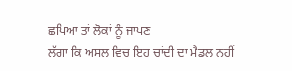ਛਪਿਆ ਤਾਂ ਲੋਕਾਂ ਨੂੰ ਜਾਪਣ
ਲੱਗਾ ਕਿ ਅਸਲ ਵਿਚ ਇਹ ਚਾਂਦੀ ਦਾ ਮੈਡਲ ਨਹੀਂ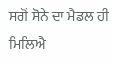ਸਗੋਂ ਸੋਨੇ ਦਾ ਮੈਡਲ ਹੀ ਮਿਲਿਐ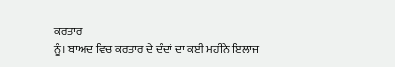ਕਰਤਾਰ
ਨੂੰ। ਬਾਅਦ ਵਿਚ ਕਰਤਾਰ ਦੇ ਦੰਦਾਂ ਦਾ ਕਈ ਮਹੀਨੇ ਇਲਾਜ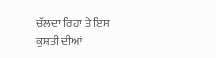ਚੱਲਦਾ ਰਿਹਾ ਤੇ ਇਸ ਕੁਸ਼ਤੀ ਦੀਆਂ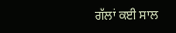ਗੱਲਾਂ ਕਈ ਸਾਲ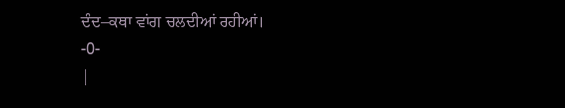ਦੰਦ–ਕਥਾ ਵਾਂਗ ਚਲਦੀਆਂ ਰਹੀਆਂ।
-0-
|